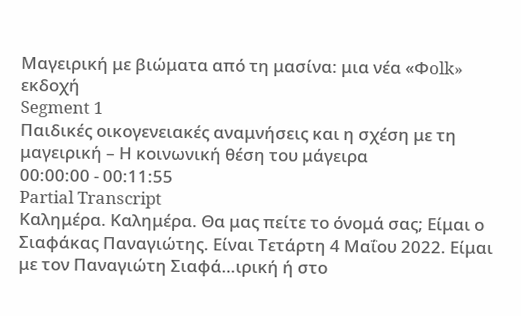Μαγειρική με βιώματα από τη μασίνα: μια νέα «Φolk» εκδοχή
Segment 1
Παιδικές οικογενειακές αναμνήσεις και η σχέση με τη μαγειρική – Η κοινωνική θέση του μάγειρα
00:00:00 - 00:11:55
Partial Transcript
Καλημέρα. Καλημέρα. Θα μας πείτε το όνομά σας; Είμαι ο Σιαφάκας Παναγιώτης. Είναι Τετάρτη 4 Μαΐου 2022. Είμαι με τον Παναγιώτη Σιαφά…ιρική ή στο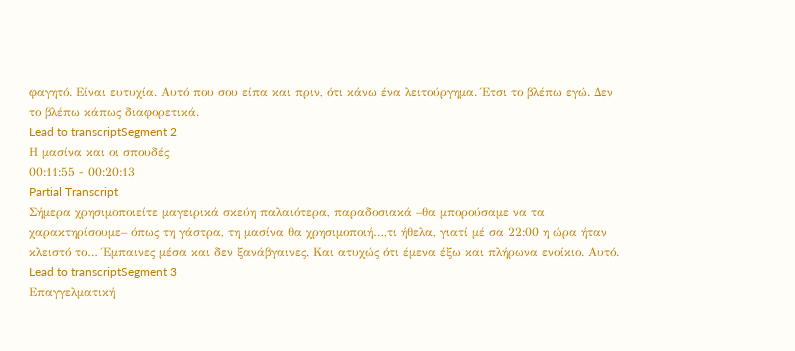φαγητό. Είναι ευτυχία. Αυτό που σου είπα και πριν, ότι κάνω ένα λειτούργημα. Έτσι το βλέπω εγώ. Δεν το βλέπω κάπως διαφορετικά.
Lead to transcriptSegment 2
Η μασίνα και οι σπουδές
00:11:55 - 00:20:13
Partial Transcript
Σήμερα χρησιμοποιείτε μαγειρικά σκεύη παλαιότερα, παραδοσιακά –θα μπορούσαμε να τα χαρακτηρίσουμε– όπως τη γάστρα, τη μασίνα θα χρησιμοποιή…,τι ήθελα, γιατί μέ σα 22:00 η ώρα ήταν κλειστό το… Έμπαινες μέσα και δεν ξανάβγαινες. Και ατυχώς ότι έμενα έξω και πλήρωνα ενοίκιο. Αυτό.
Lead to transcriptSegment 3
Επαγγελματική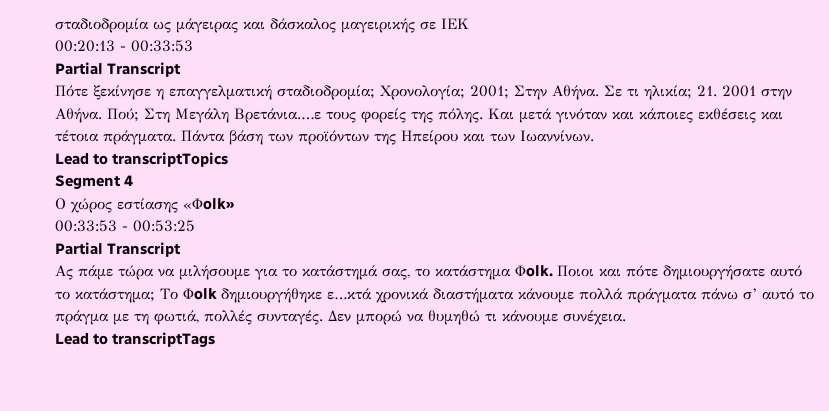σταδιοδρομία ως μάγειρας και δάσκαλος μαγειρικής σε ΙΕΚ
00:20:13 - 00:33:53
Partial Transcript
Πότε ξεκίνησε η επαγγελματική σταδιοδρομία; Χρονολογία; 2001; Στην Αθήνα. Σε τι ηλικία; 21. 2001 στην Αθήνα. Πού; Στη Μεγάλη Βρετάνια.…ε τους φορείς της πόλης. Και μετά γινόταν και κάποιες εκθέσεις και τέτοια πράγματα. Πάντα βάση των προϊόντων της Ηπείρου και των Ιωαννίνων.
Lead to transcriptTopics
Segment 4
Ο χώρος εστίασης «Φolk»
00:33:53 - 00:53:25
Partial Transcript
Ας πάμε τώρα να μιλήσουμε για το κατάστημά σας, το κατάστημα Φolk. Ποιοι και πότε δημιουργήσατε αυτό το κατάστημα; Το Φolk δημιουργήθηκε ε…κτά χρονικά διαστήματα κάνουμε πολλά πράγματα πάνω σ’ αυτό το πράγμα με τη φωτιά, πολλές συνταγές. Δεν μπορώ να θυμηθώ τι κάνουμε συνέχεια.
Lead to transcriptTags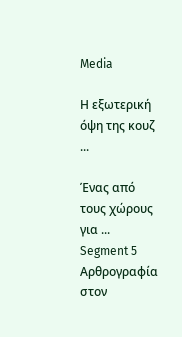Media

Η εξωτερική όψη της κουζ ...

Ένας από τους χώρους για ...
Segment 5
Αρθρογραφία στον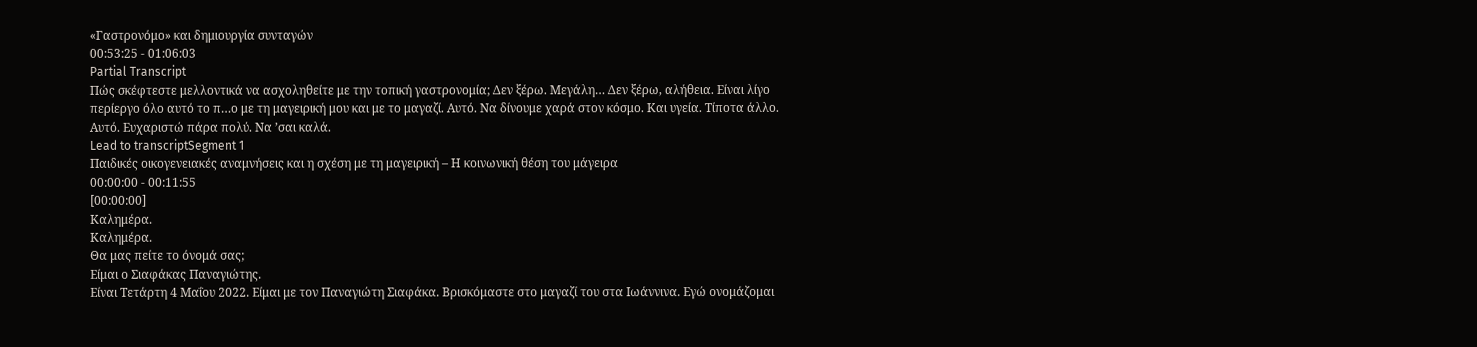«Γαστρονόμο» και δημιουργία συνταγών
00:53:25 - 01:06:03
Partial Transcript
Πώς σκέφτεστε μελλοντικά να ασχοληθείτε με την τοπική γαστρονομία; Δεν ξέρω. Μεγάλη… Δεν ξέρω, αλήθεια. Είναι λίγο περίεργο όλο αυτό το π…ο με τη μαγειρική μου και με το μαγαζί. Αυτό. Να δίνουμε χαρά στον κόσμο. Και υγεία. Τίποτα άλλο. Αυτό. Ευχαριστώ πάρα πολύ. Να ’σαι καλά.
Lead to transcriptSegment 1
Παιδικές οικογενειακές αναμνήσεις και η σχέση με τη μαγειρική – Η κοινωνική θέση του μάγειρα
00:00:00 - 00:11:55
[00:00:00]
Καλημέρα.
Καλημέρα.
Θα μας πείτε το όνομά σας;
Είμαι ο Σιαφάκας Παναγιώτης.
Είναι Τετάρτη 4 Μαΐου 2022. Είμαι με τον Παναγιώτη Σιαφάκα. Βρισκόμαστε στο μαγαζί του στα Ιωάννινα. Εγώ ονομάζομαι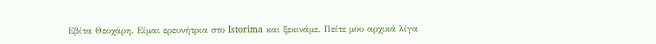Εβίτα Θεοχάρη. Είμαι ερευνήτρια στο Istorima και ξεκινάμε. Πείτε μου αρχικά λίγα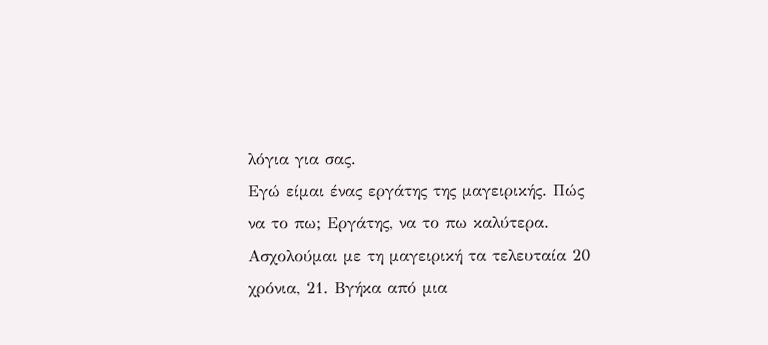λόγια για σας.
Εγώ είμαι ένας εργάτης της μαγειρικής. Πώς να το πω; Εργάτης, να το πω καλύτερα. Ασχολούμαι με τη μαγειρική τα τελευταία 20 χρόνια, 21. Βγήκα από μια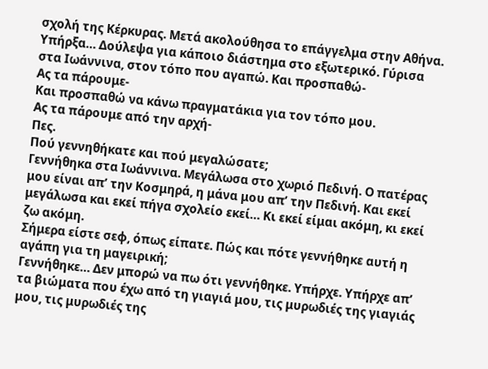σχολή της Κέρκυρας. Μετά ακολούθησα το επάγγελμα στην Αθήνα. Υπήρξα… Δούλεψα για κάποιο διάστημα στο εξωτερικό. Γύρισα στα Ιωάννινα, στον τόπο που αγαπώ. Και προσπαθώ-
Ας τα πάρουμε-
Και προσπαθώ να κάνω πραγματάκια για τον τόπο μου.
Ας τα πάρουμε από την αρχή-
Πες.
Πού γεννηθήκατε και πού μεγαλώσατε;
Γεννήθηκα στα Ιωάννινα. Μεγάλωσα στο χωριό Πεδινή. Ο πατέρας μου είναι απ’ την Κοσμηρά, η μάνα μου απ’ την Πεδινή. Και εκεί μεγάλωσα και εκεί πήγα σχολείο εκεί… Κι εκεί είμαι ακόμη, κι εκεί ζω ακόμη.
Σήμερα είστε σεφ, όπως είπατε. Πώς και πότε γεννήθηκε αυτή η αγάπη για τη μαγειρική;
Γεννήθηκε… Δεν μπορώ να πω ότι γεννήθηκε. Υπήρχε. Υπήρχε απ’ τα βιώματα που έχω από τη γιαγιά μου, τις μυρωδιές της γιαγιάς μου, τις μυρωδιές της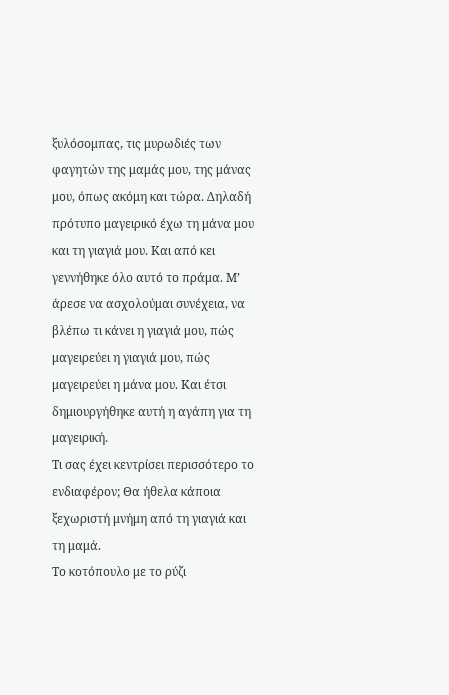ξυλόσομπας, τις μυρωδιές των φαγητών της μαμάς μου, της μάνας μου, όπως ακόμη και τώρα. Δηλαδή πρότυπο μαγειρικό έχω τη μάνα μου και τη γιαγιά μου. Και από κει γεννήθηκε όλο αυτό το πράμα. Μ’ άρεσε να ασχολούμαι συνέχεια, να βλέπω τι κάνει η γιαγιά μου, πώς μαγειρεύει η γιαγιά μου, πώς μαγειρεύει η μάνα μου. Και έτσι δημιουργήθηκε αυτή η αγάπη για τη μαγειρική.
Τι σας έχει κεντρίσει περισσότερο το ενδιαφέρον; Θα ήθελα κάποια ξεχωριστή μνήμη από τη γιαγιά και τη μαμά.
Το κοτόπουλο με το ρύζι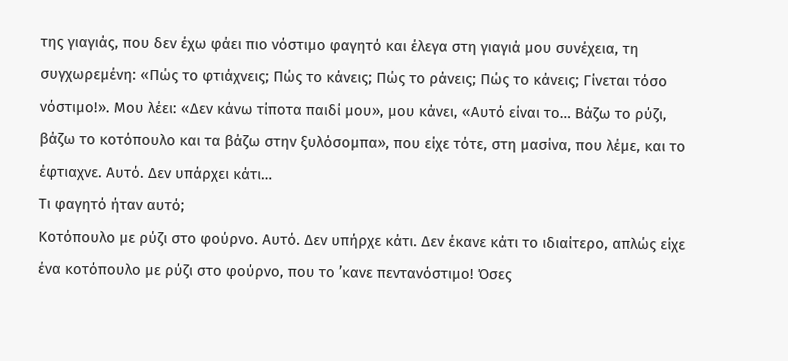της γιαγιάς, που δεν έχω φάει πιο νόστιμο φαγητό και έλεγα στη γιαγιά μου συνέχεια, τη συγχωρεμένη: «Πώς το φτιάχνεις; Πώς το κάνεις; Πώς το ράνεις; Πώς το κάνεις; Γίνεται τόσο νόστιμο!». Μου λέει: «Δεν κάνω τίποτα παιδί μου», μου κάνει, «Αυτό είναι το… Βάζω το ρύζι, βάζω το κοτόπουλο και τα βάζω στην ξυλόσομπα», που είχε τότε, στη μασίνα, που λέμε, και το έφτιαχνε. Αυτό. Δεν υπάρχει κάτι…
Τι φαγητό ήταν αυτό;
Κοτόπουλο με ρύζι στο φούρνο. Αυτό. Δεν υπήρχε κάτι. Δεν έκανε κάτι το ιδιαίτερο, απλώς είχε ένα κοτόπουλο με ρύζι στο φούρνο, που το ’κανε πεντανόστιμο! Όσες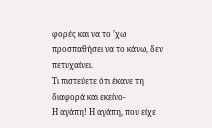φορές και να το ’χω προσπαθήσει να το κάνω, δεν πετυχαίνει.
Τι πιστεύετε ότι έκανε τη διαφορά και εκείνο-
Η αγάπη! Η αγάπη, που είχε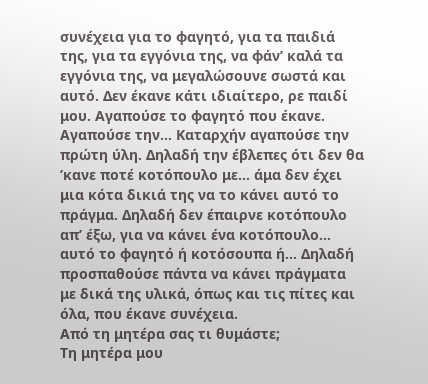συνέχεια για το φαγητό, για τα παιδιά της, για τα εγγόνια της, να φάν’ καλά τα εγγόνια της, να μεγαλώσουνε σωστά και αυτό. Δεν έκανε κάτι ιδιαίτερο, ρε παιδί μου. Αγαπούσε το φαγητό που έκανε. Αγαπούσε την… Καταρχήν αγαπούσε την πρώτη ύλη. Δηλαδή την έβλεπες ότι δεν θα ’κανε ποτέ κοτόπουλο με… άμα δεν έχει μια κότα δικιά της να το κάνει αυτό το πράγμα. Δηλαδή δεν έπαιρνε κοτόπουλο απ’ έξω, για να κάνει ένα κοτόπουλο… αυτό το φαγητό ή κοτόσουπα ή… Δηλαδή προσπαθούσε πάντα να κάνει πράγματα με δικά της υλικά, όπως και τις πίτες και όλα, που έκανε συνέχεια.
Από τη μητέρα σας τι θυμάστε;
Τη μητέρα μου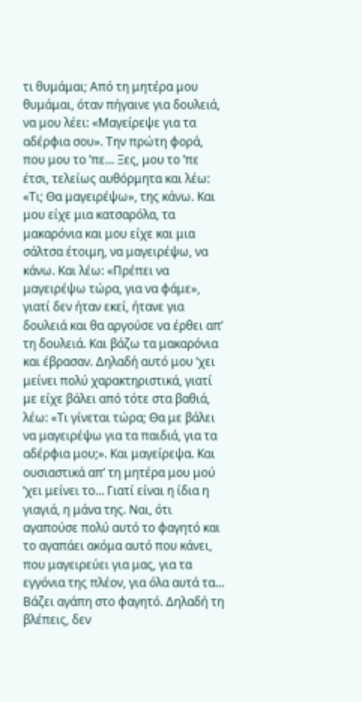τι θυμάμαι; Από τη μητέρα μου θυμάμαι, όταν πήγαινε για δουλειά, να μου λέει: «Μαγείρεψε για τα αδέρφια σου». Την πρώτη φορά, που μου το ’πε… Ξες, μου το ’πε έτσι, τελείως αυθόρμητα και λέω: «Τι; Θα μαγειρέψω», της κάνω. Και μου είχε μια κατσαρόλα, τα μακαρόνια και μου είχε και μια σάλτσα έτοιμη, να μαγειρέψω, να κάνω. Και λέω: «Πρέπει να μαγειρέψω τώρα, για να φάμε», γιατί δεν ήταν εκεί, ήτανε για δουλειά και θα αργούσε να έρθει απ’ τη δουλειά. Και βάζω τα μακαρόνια και έβρασαν. Δηλαδή αυτό μου ’χει μείνει πολύ χαρακτηριστικά, γιατί με είχε βάλει από τότε στα βαθιά, λέω: «Τι γίνεται τώρα; Θα με βάλει να μαγειρέψω για τα παιδιά, για τα αδέρφια μου;». Και μαγείρεψα. Και ουσιαστικά απ’ τη μητέρα μου μού ’χει μείνει το… Γιατί είναι η ίδια η γιαγιά, η μάνα της. Ναι, ότι αγαπούσε πολύ αυτό το φαγητό και το αγαπάει ακόμα αυτό που κάνει, που μαγειρεύει για μας, για τα εγγόνια της πλέον, για όλα αυτά τα… Βάζει αγάπη στο φαγητό. Δηλαδή τη βλέπεις, δεν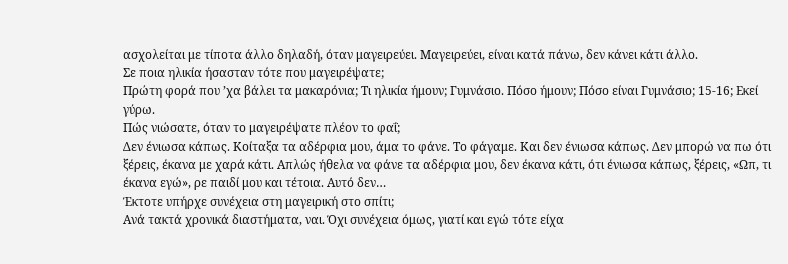ασχολείται με τίποτα άλλο δηλαδή, όταν μαγειρεύει. Μαγειρεύει, είναι κατά πάνω, δεν κάνει κάτι άλλο.
Σε ποια ηλικία ήσασταν τότε που μαγειρέψατε;
Πρώτη φορά που ’χα βάλει τα μακαρόνια; Τι ηλικία ήμουν; Γυμνάσιο. Πόσο ήμουν; Πόσο είναι Γυμνάσιο; 15-16; Εκεί γύρω.
Πώς νιώσατε, όταν το μαγειρέψατε πλέον το φαΐ;
Δεν ένιωσα κάπως. Κοίταξα τα αδέρφια μου, άμα το φάνε. Το φάγαμε. Και δεν ένιωσα κάπως. Δεν μπορώ να πω ότι ξέρεις, έκανα με χαρά κάτι. Απλώς ήθελα να φάνε τα αδέρφια μου, δεν έκανα κάτι, ότι ένιωσα κάπως, ξέρεις, «Ωπ, τι έκανα εγώ», ρε παιδί μου και τέτοια. Αυτό δεν…
Έκτοτε υπήρχε συνέχεια στη μαγειρική στο σπίτι;
Ανά τακτά χρονικά διαστήματα, ναι. Όχι συνέχεια όμως, γιατί και εγώ τότε είχα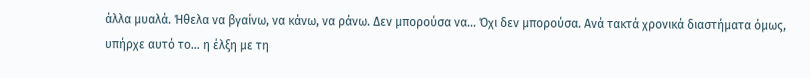άλλα μυαλά. Ήθελα να βγαίνω, να κάνω, να ράνω. Δεν μπορούσα να… Όχι δεν μπορούσα. Ανά τακτά χρονικά διαστήματα όμως, υπήρχε αυτό το… η έλξη με τη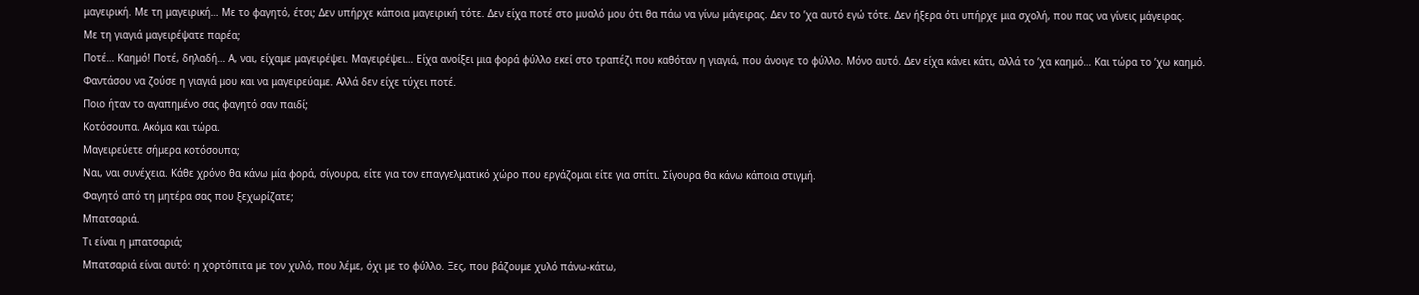μαγειρική. Με τη μαγειρική… Με το φαγητό, έτσι; Δεν υπήρχε κάποια μαγειρική τότε. Δεν είχα ποτέ στο μυαλό μου ότι θα πάω να γίνω μάγειρας. Δεν το ’χα αυτό εγώ τότε. Δεν ήξερα ότι υπήρχε μια σχολή, που πας να γίνεις μάγειρας.
Με τη γιαγιά μαγειρέψατε παρέα;
Ποτέ… Καημό! Ποτέ, δηλαδή… Α, ναι, είχαμε μαγειρέψει. Μαγειρέψει… Είχα ανοίξει μια φορά φύλλο εκεί στο τραπέζι που καθόταν η γιαγιά, που άνοιγε το φύλλο. Μόνο αυτό. Δεν είχα κάνει κάτι, αλλά το ’χα καημό… Και τώρα το ’χω καημό. Φαντάσου να ζούσε η γιαγιά μου και να μαγειρεύαμε. Αλλά δεν είχε τύχει ποτέ.
Ποιο ήταν το αγαπημένο σας φαγητό σαν παιδί;
Κοτόσουπα. Ακόμα και τώρα.
Μαγειρεύετε σήμερα κοτόσουπα;
Ναι, ναι συνέχεια. Κάθε χρόνο θα κάνω μία φορά, σίγουρα, είτε για τον επαγγελματικό χώρο που εργάζομαι είτε για σπίτι. Σίγουρα θα κάνω κάποια στιγμή.
Φαγητό από τη μητέρα σας που ξεχωρίζατε;
Μπατσαριά.
Τι είναι η μπατσαριά;
Μπατσαριά είναι αυτό: η χορτόπιτα με τον χυλό, που λέμε, όχι με το φύλλο. Ξες, που βάζουμε χυλό πάνω-κάτω,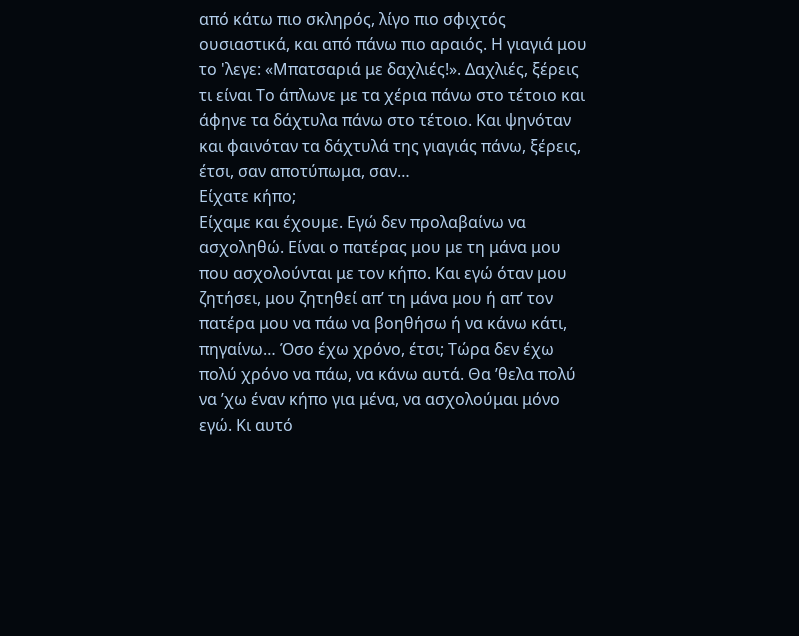από κάτω πιο σκληρός, λίγο πιο σφιχτός ουσιαστικά, και από πάνω πιο αραιός. Η γιαγιά μου το 'λεγε: «Μπατσαριά με δαχλιές!». Δαχλιές, ξέρεις τι είναι Το άπλωνε με τα χέρια πάνω στο τέτοιο και άφηνε τα δάχτυλα πάνω στο τέτοιο. Και ψηνόταν και φαινόταν τα δάχτυλά της γιαγιάς πάνω, ξέρεις, έτσι, σαν αποτύπωμα, σαν…
Είχατε κήπο;
Είχαμε και έχουμε. Εγώ δεν προλαβαίνω να ασχοληθώ. Είναι ο πατέρας μου με τη μάνα μου που ασχολούνται με τον κήπο. Και εγώ όταν μου ζητήσει, μου ζητηθεί απ’ τη μάνα μου ή απ’ τον πατέρα μου να πάω να βοηθήσω ή να κάνω κάτι, πηγαίνω… Όσο έχω χρόνο, έτσι; Τώρα δεν έχω πολύ χρόνο να πάω, να κάνω αυτά. Θα ’θελα πολύ να ’χω έναν κήπο για μένα, να ασχολούμαι μόνο εγώ. Κι αυτό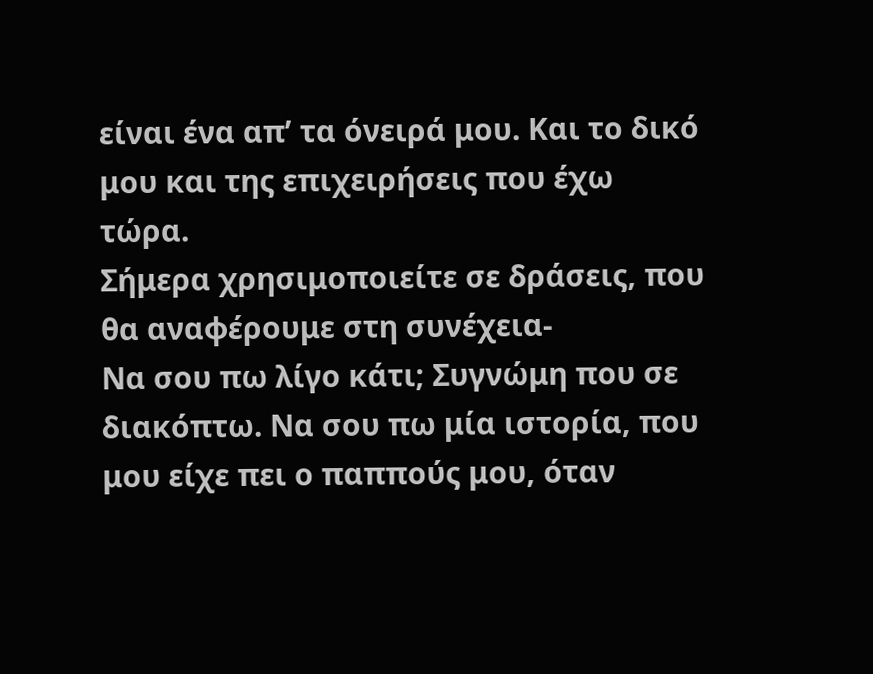είναι ένα απ’ τα όνειρά μου. Και το δικό μου και της επιχειρήσεις που έχω τώρα.
Σήμερα χρησιμοποιείτε σε δράσεις, που θα αναφέρουμε στη συνέχεια-
Να σου πω λίγο κάτι; Συγνώμη που σε διακόπτω. Να σου πω μία ιστορία, που μου είχε πει ο παππούς μου, όταν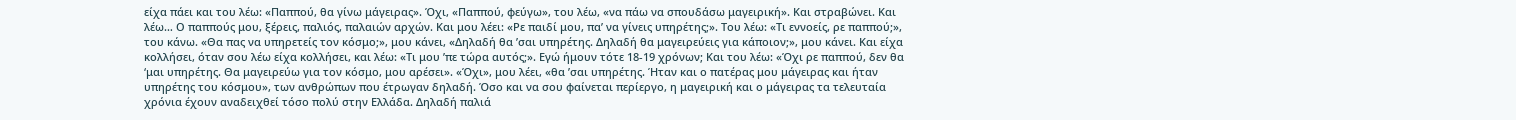είχα πάει και του λέω: «Παππού, θα γίνω μάγειρας». Όχι, «Παππού, φεύγω», του λέω, «να πάω να σπουδάσω μαγειρική». Και στραβώνει. Και λέω… Ο παππούς μου, ξέρεις, παλιός, παλαιών αρχών. Και μου λέει: «Ρε παιδί μου, πα’ να γίνεις υπηρέτης;». Του λέω: «Τι εννοείς, ρε παππού;», του κάνω. «Θα πας να υπηρετείς τον κόσμο;», μου κάνει, «Δηλαδή θα ’σαι υπηρέτης. Δηλαδή θα μαγειρεύεις για κάποιον;», μου κάνει. Και είχα κολλήσει, όταν σου λέω είχα κολλήσει, και λέω: «Τι μου ’πε τώρα αυτός;». Εγώ ήμουν τότε 18-19 χρόνων; Και του λέω: «Όχι ρε παππού, δεν θα ‘μαι υπηρέτης. Θα μαγειρεύω για τον κόσμο, μου αρέσει». «Όχι», μου λέει, «θα ’σαι υπηρέτης. Ήταν και ο πατέρας μου μάγειρας και ήταν υπηρέτης του κόσμου», των ανθρώπων που έτρωγαν δηλαδή. Όσο και να σου φαίνεται περίεργο, η μαγειρική και ο μάγειρας τα τελευταία χρόνια έχουν αναδειχθεί τόσο πολύ στην Ελλάδα. Δηλαδή παλιά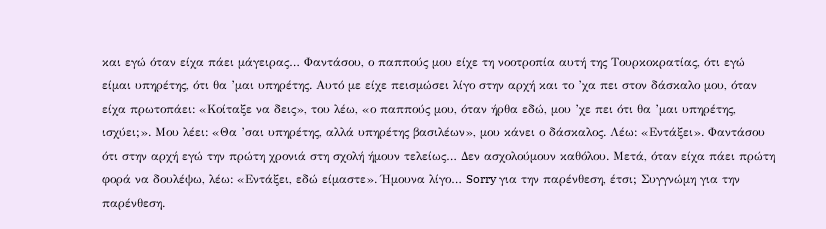και εγώ όταν είχα πάει μάγειρας… Φαντάσου, ο παππούς μου είχε τη νοοτροπία αυτή της Τουρκοκρατίας, ότι εγώ είμαι υπηρέτης, ότι θα ’μαι υπηρέτης. Αυτό με είχε πεισμώσει λίγο στην αρχή και το ’χα πει στον δάσκαλο μου, όταν είχα πρωτοπάει: «Κοίταξε να δεις», του λέω, «ο παππούς μου, όταν ήρθα εδώ, μου ’χε πει ότι θα ’μαι υπηρέτης, ισχύει;». Μου λέει: «Θα ’σαι υπηρέτης, αλλά υπηρέτης βασιλέων», μου κάνει ο δάσκαλος. Λέω: «Εντάξει». Φαντάσου ότι στην αρχή εγώ την πρώτη χρονιά στη σχολή ήμουν τελείως… Δεν ασχολούμουν καθόλου. Μετά, όταν είχα πάει πρώτη φορά να δουλέψω, λέω: «Εντάξει, εδώ είμαστε». Ήμουνα λίγο… Sorry για την παρένθεση, έτσι; Συγγνώμη για την παρένθεση.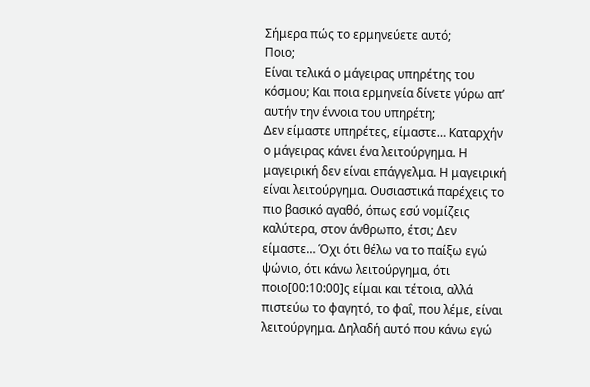Σήμερα πώς το ερμηνεύετε αυτό;
Ποιο;
Είναι τελικά ο μάγειρας υπηρέτης του κόσμου; Και ποια ερμηνεία δίνετε γύρω απ’ αυτήν την έννοια του υπηρέτη;
Δεν είμαστε υπηρέτες, είμαστε… Καταρχήν ο μάγειρας κάνει ένα λειτούργημα. Η μαγειρική δεν είναι επάγγελμα. Η μαγειρική είναι λειτούργημα. Ουσιαστικά παρέχεις το πιο βασικό αγαθό, όπως εσύ νομίζεις καλύτερα, στον άνθρωπο, έτσι; Δεν είμαστε… Όχι ότι θέλω να το παίξω εγώ ψώνιο, ότι κάνω λειτούργημα, ότι ποιο[00:10:00]ς είμαι και τέτοια, αλλά πιστεύω το φαγητό, το φαΐ, που λέμε, είναι λειτούργημα. Δηλαδή αυτό που κάνω εγώ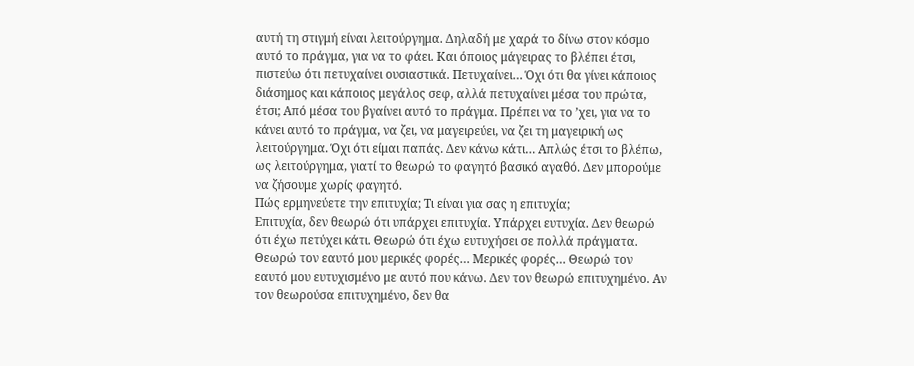αυτή τη στιγμή είναι λειτούργημα. Δηλαδή με χαρά το δίνω στον κόσμο αυτό το πράγμα, για να το φάει. Και όποιος μάγειρας το βλέπει έτσι, πιστεύω ότι πετυχαίνει ουσιαστικά. Πετυχαίνει… Όχι ότι θα γίνει κάποιος διάσημος και κάποιος μεγάλος σεφ, αλλά πετυχαίνει μέσα του πρώτα, έτσι; Από μέσα του βγαίνει αυτό το πράγμα. Πρέπει να το ’χει, για να το κάνει αυτό το πράγμα, να ζει, να μαγειρεύει, να ζει τη μαγειρική ως λειτούργημα. Όχι ότι είμαι παπάς. Δεν κάνω κάτι… Απλώς έτσι το βλέπω, ως λειτούργημα, γιατί το θεωρώ το φαγητό βασικό αγαθό. Δεν μπορούμε να ζήσουμε χωρίς φαγητό.
Πώς ερμηνεύετε την επιτυχία; Τι είναι για σας η επιτυχία;
Επιτυχία, δεν θεωρώ ότι υπάρχει επιτυχία. Υπάρχει ευτυχία. Δεν θεωρώ ότι έχω πετύχει κάτι. Θεωρώ ότι έχω ευτυχήσει σε πολλά πράγματα. Θεωρώ τον εαυτό μου μερικές φορές… Μερικές φορές… Θεωρώ τον εαυτό μου ευτυχισμένο με αυτό που κάνω. Δεν τον θεωρώ επιτυχημένο. Αν τον θεωρούσα επιτυχημένο, δεν θα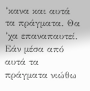’κανα και αυτά τα πράγματα. Θα ’χα επαναπαυτεί. Εάν μέσα από αυτά τα πράγματα νιώθω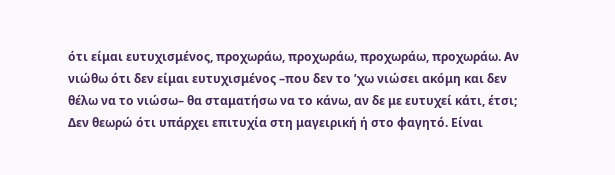ότι είμαι ευτυχισμένος, προχωράω, προχωράω, προχωράω, προχωράω. Αν νιώθω ότι δεν είμαι ευτυχισμένος –που δεν το ’χω νιώσει ακόμη και δεν θέλω να το νιώσω– θα σταματήσω να το κάνω, αν δε με ευτυχεί κάτι, έτσι; Δεν θεωρώ ότι υπάρχει επιτυχία στη μαγειρική ή στο φαγητό. Είναι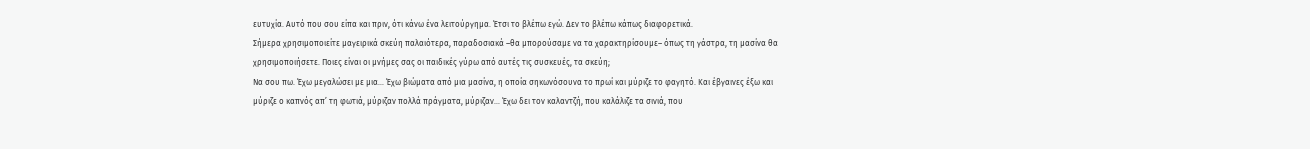ευτυχία. Αυτό που σου είπα και πριν, ότι κάνω ένα λειτούργημα. Έτσι το βλέπω εγώ. Δεν το βλέπω κάπως διαφορετικά.
Σήμερα χρησιμοποιείτε μαγειρικά σκεύη παλαιότερα, παραδοσιακά –θα μπορούσαμε να τα χαρακτηρίσουμε– όπως τη γάστρα, τη μασίνα θα χρησιμοποιήσετε. Ποιες είναι οι μνήμες σας οι παιδικές γύρω από αυτές τις συσκευές, τα σκεύη;
Να σου πω. Έχω μεγαλώσει με μια… Έχω βιώματα από μια μασίνα, η οποία σηκωνόσουνα το πρωί και μύριζε το φαγητό. Και έβγαινες έξω και μύριζε ο καπνός απ’ τη φωτιά, μύριζαν πολλά πράγματα, μύριζαν… Έχω δει τον καλαντζή, που καλάλιζε τα σινιά, που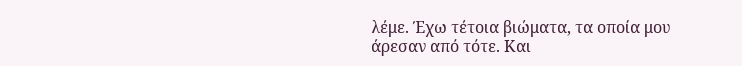λέμε. Έχω τέτοια βιώματα, τα οποία μου άρεσαν από τότε. Και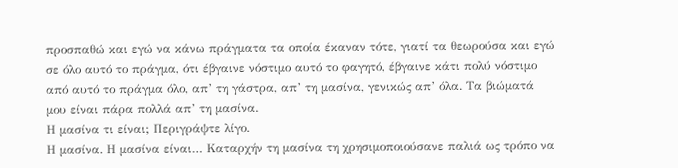προσπαθώ και εγώ να κάνω πράγματα τα οποία έκαναν τότε, γιατί τα θεωρούσα και εγώ σε όλο αυτό το πράγμα, ότι έβγαινε νόστιμο αυτό το φαγητό, έβγαινε κάτι πολύ νόστιμο από αυτό το πράγμα όλο, απ’ τη γάστρα, απ’ τη μασίνα, γενικώς απ’ όλα. Τα βιώματά μου είναι πάρα πολλά απ’ τη μασίνα.
Η μασίνα τι είναι; Περιγράψτε λίγο.
Η μασίνα. Η μασίνα είναι… Καταρχήν τη μασίνα τη χρησιμοποιούσανε παλιά ως τρόπο να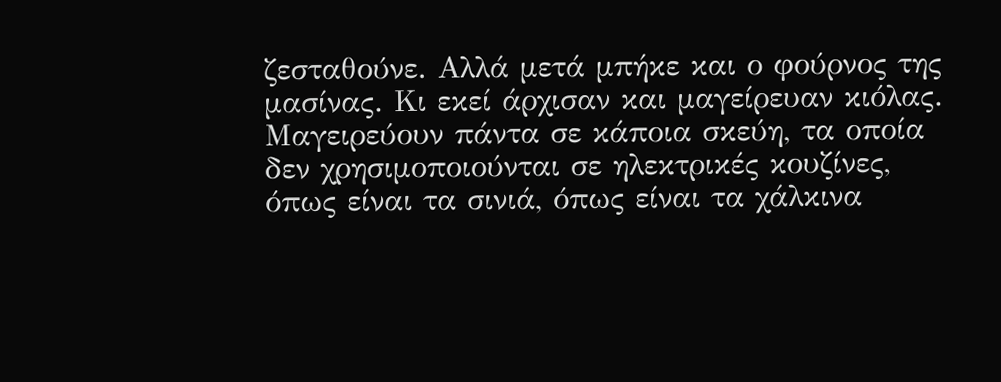ζεσταθούνε. Αλλά μετά μπήκε και ο φούρνος της μασίνας. Κι εκεί άρχισαν και μαγείρευαν κιόλας. Μαγειρεύουν πάντα σε κάποια σκεύη, τα οποία δεν χρησιμοποιούνται σε ηλεκτρικές κουζίνες, όπως είναι τα σινιά, όπως είναι τα χάλκινα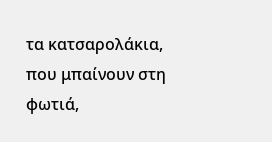τα κατσαρολάκια, που μπαίνουν στη φωτιά,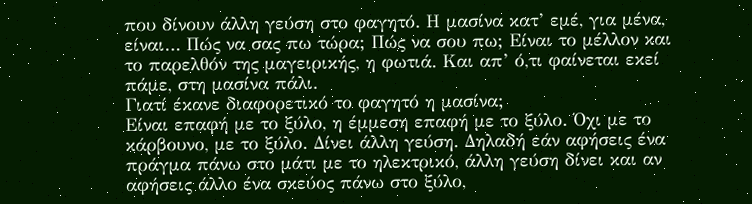που δίνουν άλλη γεύση στο φαγητό. Η μασίνα κατ’ εμέ, για μένα, είναι… Πώς να σας πω τώρα; Πώς να σου πω; Είναι το μέλλον και το παρελθόν της μαγειρικής, η φωτιά. Και απ’ ό,τι φαίνεται εκεί πάμε, στη μασίνα πάλι.
Γιατί έκανε διαφορετικό το φαγητό η μασίνα;
Είναι επαφή με το ξύλο, η έμμεση επαφή με το ξύλο. Όχι με το κάρβουνο, με το ξύλο. Δίνει άλλη γεύση. Δηλαδή εάν αφήσεις ένα πράγμα πάνω στο μάτι με το ηλεκτρικό, άλλη γεύση δίνει και αν αφήσεις άλλο ένα σκεύος πάνω στο ξύλο,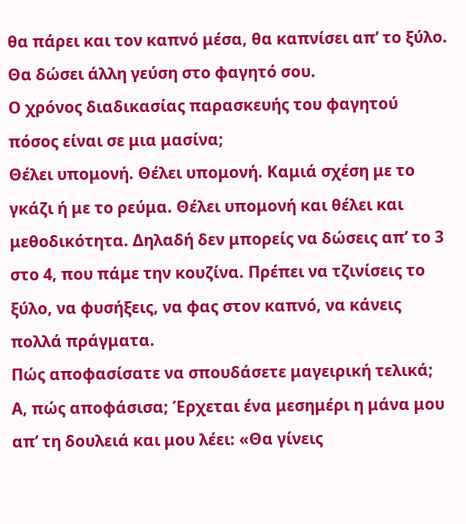θα πάρει και τον καπνό μέσα, θα καπνίσει απ’ το ξύλο. Θα δώσει άλλη γεύση στο φαγητό σου.
Ο χρόνος διαδικασίας παρασκευής του φαγητού πόσος είναι σε μια μασίνα;
Θέλει υπομονή. Θέλει υπομονή. Καμιά σχέση με το γκάζι ή με το ρεύμα. Θέλει υπομονή και θέλει και μεθοδικότητα. Δηλαδή δεν μπορείς να δώσεις απ’ το 3 στο 4, που πάμε την κουζίνα. Πρέπει να τζινίσεις το ξύλο, να φυσήξεις, να φας στον καπνό, να κάνεις πολλά πράγματα.
Πώς αποφασίσατε να σπουδάσετε μαγειρική τελικά;
Α, πώς αποφάσισα; Έρχεται ένα μεσημέρι η μάνα μου απ’ τη δουλειά και μου λέει: «Θα γίνεις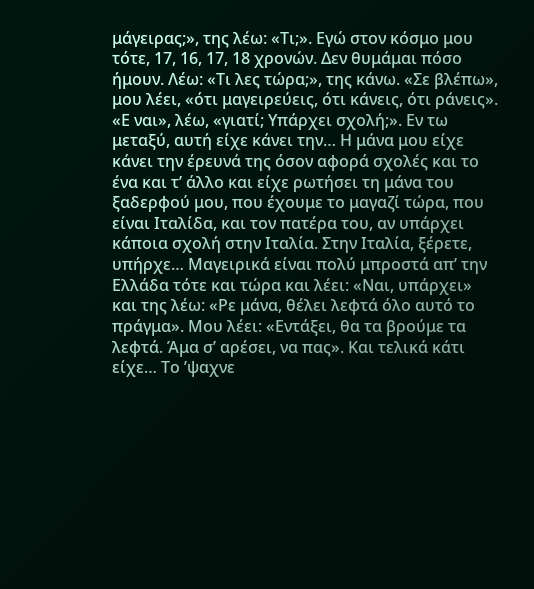μάγειρας;», της λέω: «Τι;». Εγώ στον κόσμο μου τότε, 17, 16, 17, 18 χρονών. Δεν θυμάμαι πόσο ήμουν. Λέω: «Τι λες τώρα;», της κάνω. «Σε βλέπω», μου λέει, «ότι μαγειρεύεις, ότι κάνεις, ότι ράνεις». «Ε ναι», λέω, «γιατί; Υπάρχει σχολή;». Εν τω μεταξύ, αυτή είχε κάνει την… Η μάνα μου είχε κάνει την έρευνά της όσον αφορά σχολές και το ένα και τ’ άλλο και είχε ρωτήσει τη μάνα του ξαδερφού μου, που έχουμε το μαγαζί τώρα, που είναι Ιταλίδα, και τον πατέρα του, αν υπάρχει κάποια σχολή στην Ιταλία. Στην Ιταλία, ξέρετε, υπήρχε… Μαγειρικά είναι πολύ μπροστά απ’ την Ελλάδα τότε και τώρα και λέει: «Ναι, υπάρχει» και της λέω: «Ρε μάνα, θέλει λεφτά όλο αυτό το πράγμα». Μου λέει: «Εντάξει, θα τα βρούμε τα λεφτά. Άμα σ’ αρέσει, να πας». Και τελικά κάτι είχε… Το ’ψαχνε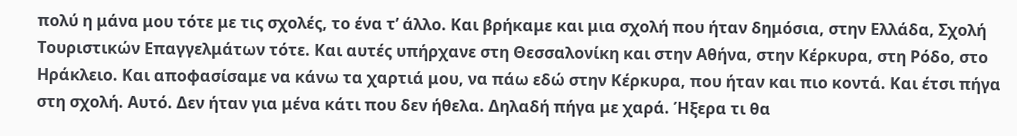πολύ η μάνα μου τότε με τις σχολές, το ένα τ’ άλλο. Και βρήκαμε και μια σχολή που ήταν δημόσια, στην Ελλάδα, Σχολή Τουριστικών Επαγγελμάτων τότε. Και αυτές υπήρχανε στη Θεσσαλονίκη και στην Αθήνα, στην Κέρκυρα, στη Ρόδο, στο Ηράκλειο. Και αποφασίσαμε να κάνω τα χαρτιά μου, να πάω εδώ στην Κέρκυρα, που ήταν και πιο κοντά. Και έτσι πήγα στη σχολή. Αυτό. Δεν ήταν για μένα κάτι που δεν ήθελα. Δηλαδή πήγα με χαρά. Ήξερα τι θα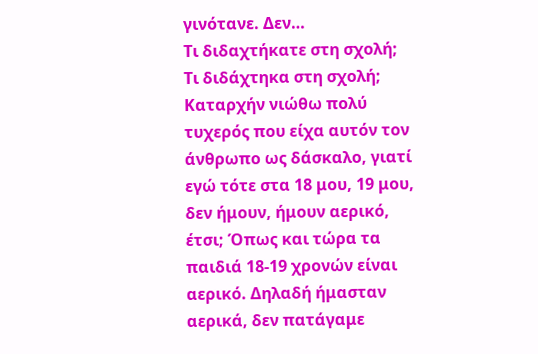γινότανε. Δεν…
Τι διδαχτήκατε στη σχολή;
Τι διδάχτηκα στη σχολή; Καταρχήν νιώθω πολύ τυχερός που είχα αυτόν τον άνθρωπο ως δάσκαλο, γιατί εγώ τότε στα 18 μου, 19 μου, δεν ήμουν, ήμουν αερικό, έτσι; Όπως και τώρα τα παιδιά 18-19 χρονών είναι αερικό. Δηλαδή ήμασταν αερικά, δεν πατάγαμε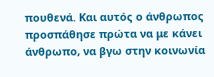πουθενά. Και αυτός ο άνθρωπος προσπάθησε πρώτα να με κάνει άνθρωπο, να βγω στην κοινωνία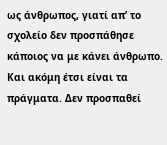ως άνθρωπος, γιατί απ’ το σχολείο δεν προσπάθησε κάποιος να με κάνει άνθρωπο. Και ακόμη έτσι είναι τα πράγματα. Δεν προσπαθεί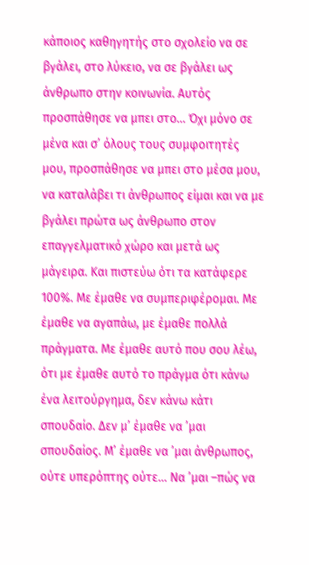κάποιος καθηγητής στο σχολείο να σε βγάλει, στο λύκειο, να σε βγάλει ως άνθρωπο στην κοινωνία. Αυτός προσπάθησε να μπει στο… Όχι μόνο σε μένα και σ’ όλους τους συμφοιτητές μου, προσπάθησε να μπει στο μέσα μου, να καταλάβει τι άνθρωπος είμαι και να με βγάλει πρώτα ως άνθρωπο στον επαγγελματικό χώρο και μετά ως μάγειρα. Και πιστεύω ότι τα κατάφερε 100%. Με έμαθε να συμπεριφέρομαι. Με έμαθε να αγαπάω, με έμαθε πολλά πράγματα. Με έμαθε αυτό που σου λέω, ότι με έμαθε αυτό το πράγμα ότι κάνω ένα λειτούργημα, δεν κάνω κάτι σπουδαίο. Δεν μ’ έμαθε να ’μαι σπουδαίος. Μ’ έμαθε να ’μαι άνθρωπος, ούτε υπερόπτης ούτε… Να ’μαι –πώς να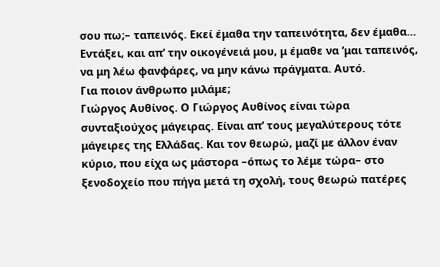σου πω;– ταπεινός. Εκεί έμαθα την ταπεινότητα, δεν έμαθα… Εντάξει, και απ’ την οικογένειά μου, μ έμαθε να ’μαι ταπεινός, να μη λέω φανφάρες, να μην κάνω πράγματα. Αυτό.
Για ποιον άνθρωπο μιλάμε;
Γιώργος Αυθίνος. Ο Γιώργος Αυθίνος είναι τώρα συνταξιούχος μάγειρας. Είναι απ’ τους μεγαλύτερους τότε μάγειρες της Ελλάδας. Και τον θεωρώ, μαζί με άλλον έναν κύριο, που είχα ως μάστορα –όπως το λέμε τώρα– στο ξενοδοχείο που πήγα μετά τη σχολή, τους θεωρώ πατέρες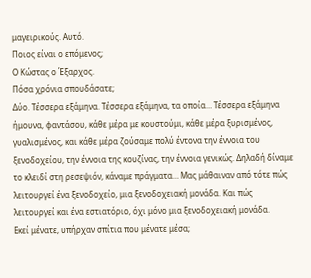μαγειρικούς. Αυτό.
Ποιος είναι ο επόμενος;
Ο Κώστας ο Έξαρχος.
Πόσα χρόνια σπουδάσατε;
Δύο. Τέσσερα εξάμηνα. Τέσσερα εξάμηνα, τα οποία… Τέσσερα εξάμηνα ήμουνα, φαντάσου, κάθε μέρα με κουστούμι, κάθε μέρα ξυρισμένος, γυαλισμένος, και κάθε μέρα ζούσαμε πολύ έντονα την έννοια του ξενοδοχείου, την έννοια της κουζίνας, την έννοια γενικώς. Δηλαδή δίναμε το κλειδί στη ρεσεψιόν, κάναμε πράγματα… Μας μάθαιναν από τότε πώς λειτουργεί ένα ξενοδοχείο, μια ξενοδοχειακή μονάδα. Και πώς λειτουργεί και ένα εστιατόριο, όχι μόνο μια ξενοδοχειακή μονάδα.
Εκεί μένατε, υπήρχαν σπίτια που μένατε μέσα;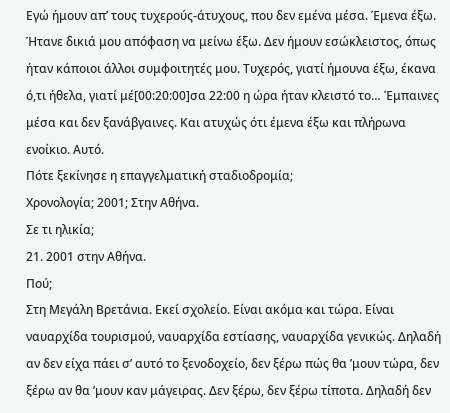Εγώ ήμουν απ’ τους τυχερούς-άτυχους, που δεν εμένα μέσα. Έμενα έξω. Ήτανε δικιά μου απόφαση να μείνω έξω. Δεν ήμουν εσώκλειστος, όπως ήταν κάποιοι άλλοι συμφοιτητές μου. Τυχερός, γιατί ήμουνα έξω, έκανα ό,τι ήθελα, γιατί μέ[00:20:00]σα 22:00 η ώρα ήταν κλειστό το… Έμπαινες μέσα και δεν ξανάβγαινες. Και ατυχώς ότι έμενα έξω και πλήρωνα ενοίκιο. Αυτό.
Πότε ξεκίνησε η επαγγελματική σταδιοδρομία;
Χρονολογία; 2001; Στην Αθήνα.
Σε τι ηλικία;
21. 2001 στην Αθήνα.
Πού;
Στη Μεγάλη Βρετάνια. Εκεί σχολείο. Είναι ακόμα και τώρα. Είναι ναυαρχίδα τουρισμού, ναυαρχίδα εστίασης, ναυαρχίδα γενικώς. Δηλαδή αν δεν είχα πάει σ’ αυτό το ξενοδοχείο, δεν ξέρω πώς θα ’μουν τώρα, δεν ξέρω αν θα ’μουν καν μάγειρας. Δεν ξέρω, δεν ξέρω τίποτα. Δηλαδή δεν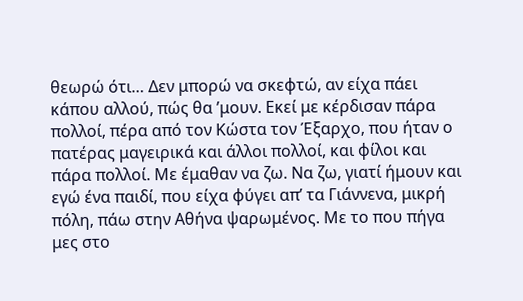θεωρώ ότι… Δεν μπορώ να σκεφτώ, αν είχα πάει κάπου αλλού, πώς θα ’μουν. Εκεί με κέρδισαν πάρα πολλοί, πέρα από τον Κώστα τον Έξαρχο, που ήταν ο πατέρας μαγειρικά και άλλοι πολλοί, και φίλοι και πάρα πολλοί. Με έμαθαν να ζω. Να ζω, γιατί ήμουν και εγώ ένα παιδί, που είχα φύγει απ’ τα Γιάννενα, μικρή πόλη, πάω στην Αθήνα ψαρωμένος. Με το που πήγα μες στο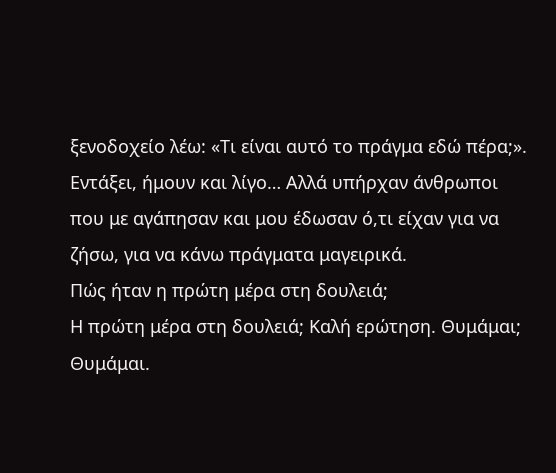ξενοδοχείο λέω: «Τι είναι αυτό το πράγμα εδώ πέρα;». Εντάξει, ήμουν και λίγο… Αλλά υπήρχαν άνθρωποι που με αγάπησαν και μου έδωσαν ό,τι είχαν για να ζήσω, για να κάνω πράγματα μαγειρικά.
Πώς ήταν η πρώτη μέρα στη δουλειά;
Η πρώτη μέρα στη δουλειά; Καλή ερώτηση. Θυμάμαι; Θυμάμαι.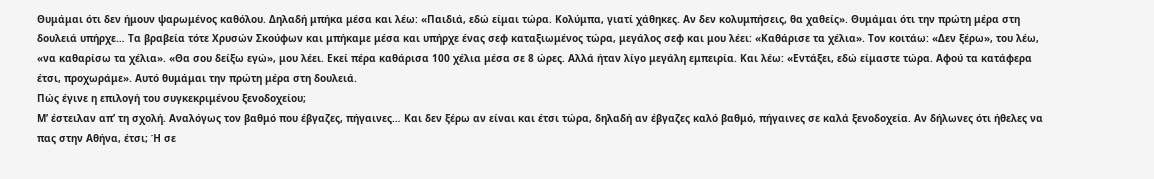Θυμάμαι ότι δεν ήμουν ψαρωμένος καθόλου. Δηλαδή μπήκα μέσα και λέω: «Παιδιά, εδώ είμαι τώρα. Κολύμπα, γιατί χάθηκες. Αν δεν κολυμπήσεις, θα χαθείς». Θυμάμαι ότι την πρώτη μέρα στη δουλειά υπήρχε… Τα βραβεία τότε Χρυσών Σκούφων και μπήκαμε μέσα και υπήρχε ένας σεφ καταξιωμένος τώρα, μεγάλος σεφ και μου λέει: «Καθάρισε τα χέλια». Τον κοιτάω: «Δεν ξέρω», του λέω, «να καθαρίσω τα χέλια». «Θα σου δείξω εγώ», μου λέει. Εκεί πέρα καθάρισα 100 χέλια μέσα σε 8 ώρες. Αλλά ήταν λίγο μεγάλη εμπειρία. Και λέω: «Εντάξει, εδώ είμαστε τώρα. Αφού τα κατάφερα έτσι, προχωράμε». Αυτό θυμάμαι την πρώτη μέρα στη δουλειά.
Πώς έγινε η επιλογή του συγκεκριμένου ξενοδοχείου;
Μ’ έστειλαν απ’ τη σχολή. Αναλόγως τον βαθμό που έβγαζες, πήγαινες… Και δεν ξέρω αν είναι και έτσι τώρα, δηλαδή αν έβγαζες καλό βαθμό, πήγαινες σε καλά ξενοδοχεία. Αν δήλωνες ότι ήθελες να πας στην Αθήνα, έτσι; Ή σε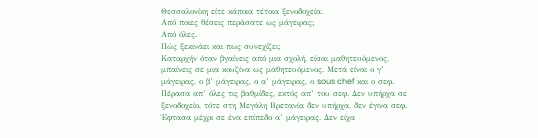Θεσσαλονίκη είτε κάποια τέτοια ξενοδοχεία.
Από ποιες θέσεις περάσατε ως μάγειρας;
Από όλες.
Πώς ξεκινάει και πως συνεχίζει;
Καταρχήν όταν βγαίνεις από μια σχολή, είσαι μαθητευόμενος, μπαίνεις σε μια κουζίνα ως μαθητευόμενος. Μετά είναι ο γ’ μάγειρας, ο β’ μάγειρας, ο α’ μάγειρας, ο sous chef και ο σεφ. Πέρασα απ’ όλες τις βαθμίδες, εκτός απ’ του σεφ. Δεν υπήρχα σε ξενοδοχείο, τότε στη Μεγάλη Βρετανία δεν υπήρχα, δεν έγινα σεφ. Έφτασα μέχρι σε ένα επίπεδο α’ μάγειρας. Δεν είχα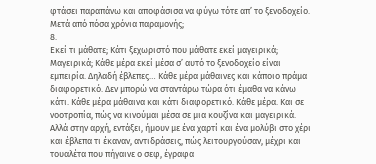φτάσει παραπάνω και αποφάσισα να φύγω τότε απ’ το ξενοδοχείο.
Μετά από πόσα χρόνια παραμονής;
8.
Εκεί τι μάθατε; Κάτι ξεχωριστό που μάθατε εκεί μαγειρικά;
Μαγειρικά; Κάθε μέρα εκεί μέσα σ’ αυτό το ξενοδοχείο είναι εμπειρία. Δηλαδή έβλεπες… Κάθε μέρα μάθαινες και κάποιο πράμα διαφορετικό. Δεν μπορώ να σταντάρω τώρα ότι έμαθα να κάνω κάτι. Κάθε μέρα μάθαινα και κάτι διαφορετικό. Κάθε μέρα. Και σε νοοτροπία, πώς να κινούμαι μέσα σε μια κουζίνα και μαγειρικά. Αλλά στην αρχή, εντάξει, ήμουν με ένα χαρτί και ένα μολύβι στο χέρι και έβλεπα τι έκαναν, αντιδράσεις, πώς λειτουργούσαν, μέχρι και τουαλέτα που πήγαινε ο σεφ, έγραφα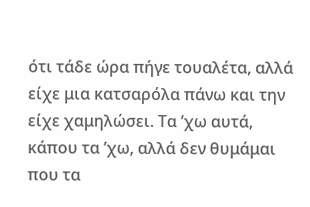ότι τάδε ώρα πήγε τουαλέτα, αλλά είχε μια κατσαρόλα πάνω και την είχε χαμηλώσει. Τα ’χω αυτά, κάπου τα ’χω, αλλά δεν θυμάμαι που τα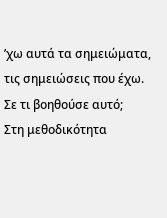’χω αυτά τα σημειώματα, τις σημειώσεις που έχω.
Σε τι βοηθούσε αυτό;
Στη μεθοδικότητα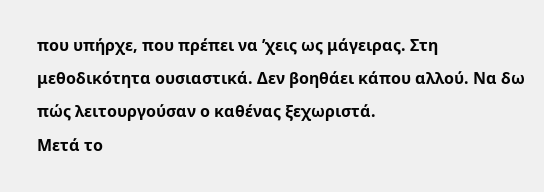που υπήρχε, που πρέπει να ’χεις ως μάγειρας. Στη μεθοδικότητα ουσιαστικά. Δεν βοηθάει κάπου αλλού. Να δω πώς λειτουργούσαν ο καθένας ξεχωριστά.
Μετά το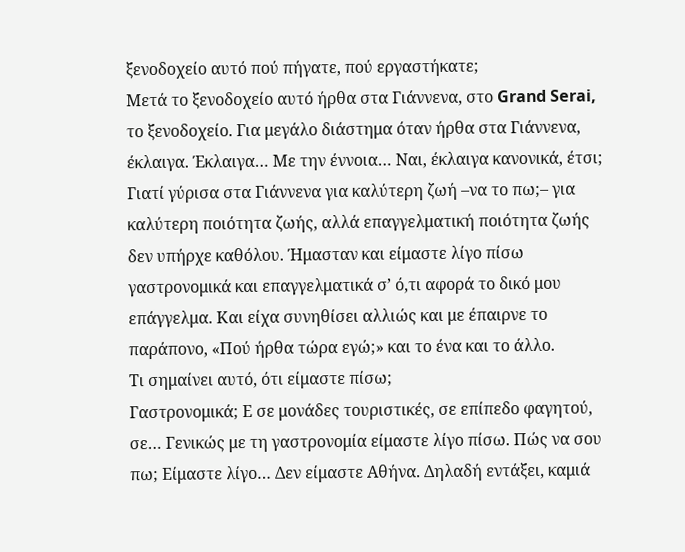ξενοδοχείο αυτό πού πήγατε, πού εργαστήκατε;
Μετά το ξενοδοχείο αυτό ήρθα στα Γιάννενα, στο Grand Serai, το ξενοδοχείο. Για μεγάλο διάστημα όταν ήρθα στα Γιάννενα, έκλαιγα. Έκλαιγα… Με την έννοια… Ναι, έκλαιγα κανονικά, έτσι; Γιατί γύρισα στα Γιάννενα για καλύτερη ζωή –να το πω;– για καλύτερη ποιότητα ζωής, αλλά επαγγελματική ποιότητα ζωής δεν υπήρχε καθόλου. Ήμασταν και είμαστε λίγο πίσω γαστρονομικά και επαγγελματικά σ’ ό,τι αφορά το δικό μου επάγγελμα. Και είχα συνηθίσει αλλιώς και με έπαιρνε το παράπονο, «Πού ήρθα τώρα εγώ;» και το ένα και το άλλο.
Τι σημαίνει αυτό, ότι είμαστε πίσω;
Γαστρονομικά; Ε σε μονάδες τουριστικές, σε επίπεδο φαγητού, σε… Γενικώς με τη γαστρονομία είμαστε λίγο πίσω. Πώς να σου πω; Είμαστε λίγο… Δεν είμαστε Αθήνα. Δηλαδή εντάξει, καμιά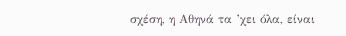σχέση, η Αθηνά τα ’χει όλα, είναι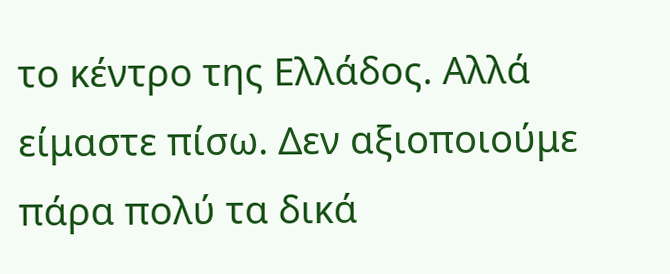το κέντρο της Ελλάδος. Αλλά είμαστε πίσω. Δεν αξιοποιούμε πάρα πολύ τα δικά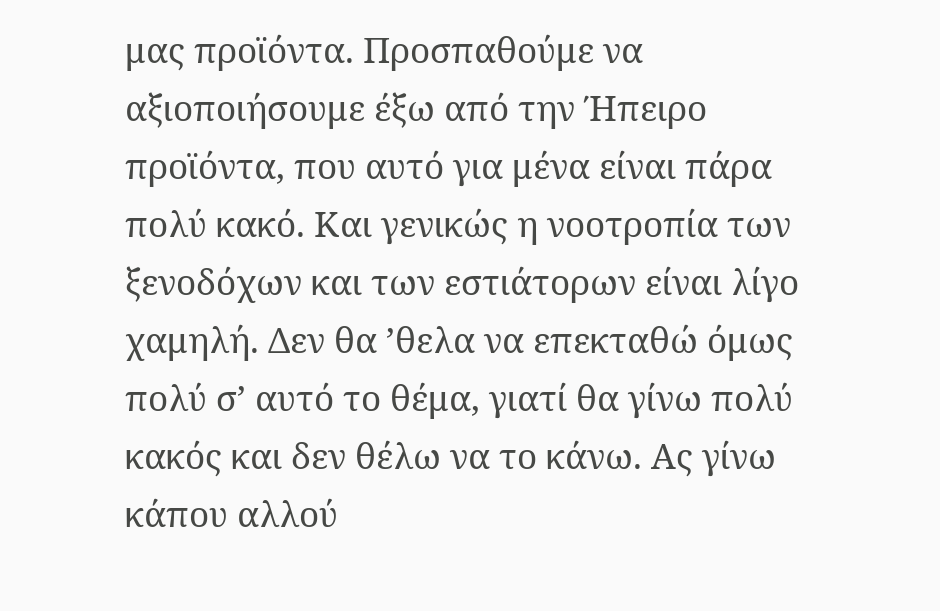μας προϊόντα. Προσπαθούμε να αξιοποιήσουμε έξω από την Ήπειρο προϊόντα, που αυτό για μένα είναι πάρα πολύ κακό. Και γενικώς η νοοτροπία των ξενοδόχων και των εστιάτορων είναι λίγο χαμηλή. Δεν θα ’θελα να επεκταθώ όμως πολύ σ’ αυτό το θέμα, γιατί θα γίνω πολύ κακός και δεν θέλω να το κάνω. Ας γίνω κάπου αλλού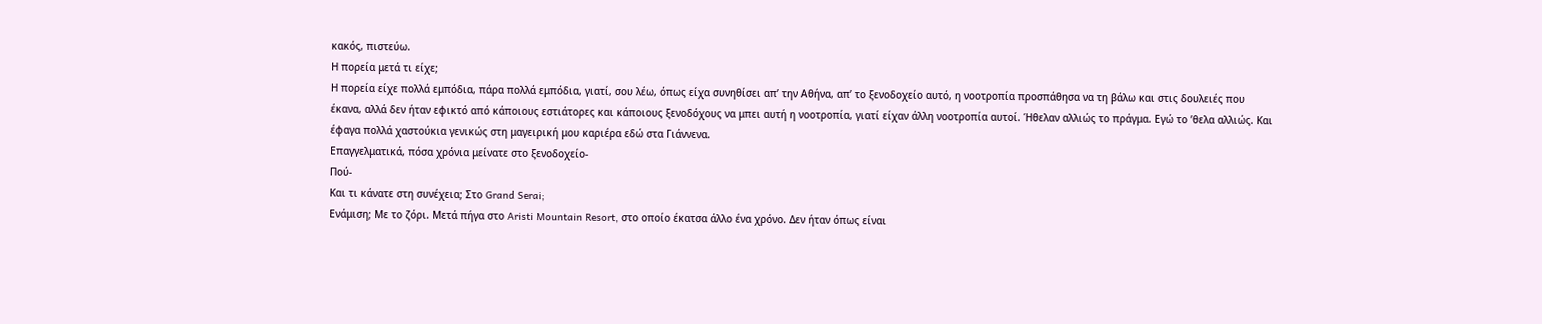κακός, πιστεύω.
Η πορεία μετά τι είχε;
Η πορεία είχε πολλά εμπόδια, πάρα πολλά εμπόδια, γιατί, σου λέω, όπως είχα συνηθίσει απ’ την Αθήνα, απ’ το ξενοδοχείο αυτό, η νοοτροπία προσπάθησα να τη βάλω και στις δουλειές που έκανα, αλλά δεν ήταν εφικτό από κάποιους εστιάτορες και κάποιους ξενοδόχους να μπει αυτή η νοοτροπία, γιατί είχαν άλλη νοοτροπία αυτοί. Ήθελαν αλλιώς το πράγμα. Εγώ το ’θελα αλλιώς. Και έφαγα πολλά χαστούκια γενικώς στη μαγειρική μου καριέρα εδώ στα Γιάννενα.
Επαγγελματικά, πόσα χρόνια μείνατε στο ξενοδοχείο-
Πού-
Και τι κάνατε στη συνέχεια; Στο Grand Serai;
Ενάμιση; Με το ζόρι. Μετά πήγα στο Aristi Mountain Resort, στο οποίο έκατσα άλλο ένα χρόνο. Δεν ήταν όπως είναι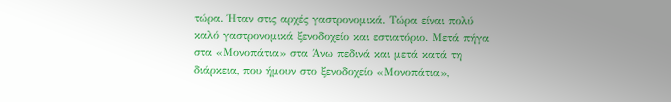τώρα. Ήταν στις αρχές γαστρονομικά. Τώρα είναι πολύ καλό γαστρονομικά ξενοδοχείο και εστιατόριο. Μετά πήγα στα «Μονοπάτια» στα Άνω πεδινά και μετά κατά τη διάρκεια, που ήμουν στο ξενοδοχείο «Μονοπάτια»,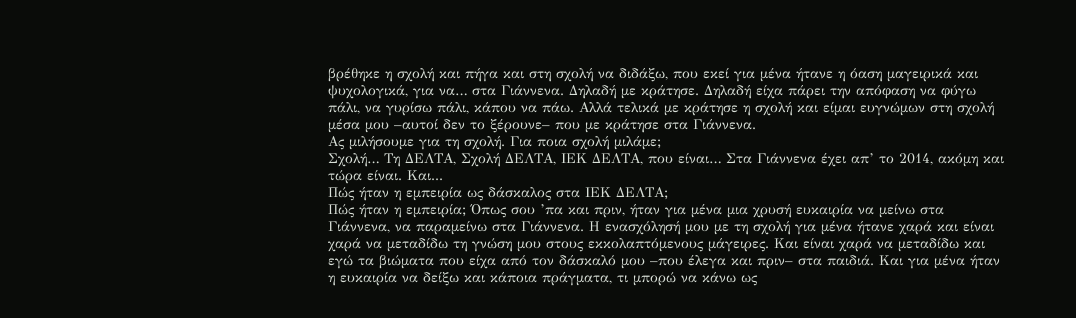βρέθηκε η σχολή και πήγα και στη σχολή να διδάξω, που εκεί για μένα ήτανε η όαση μαγειρικά και ψυχολογικά, για να… στα Γιάννενα. Δηλαδή με κράτησε. Δηλαδή είχα πάρει την απόφαση να φύγω πάλι, να γυρίσω πάλι, κάπου να πάω. Αλλά τελικά με κράτησε η σχολή και είμαι ευγνώμων στη σχολή μέσα μου –αυτοί δεν το ξέρουνε– που με κράτησε στα Γιάννενα.
Ας μιλήσουμε για τη σχολή. Για ποια σχολή μιλάμε;
Σχολή… Τη ΔΕΛΤΑ, Σχολή ΔΕΛΤΑ, ΙΕΚ ΔΕΛΤΑ, που είναι… Στα Γιάννενα έχει απ’ το 2014, ακόμη και τώρα είναι. Και...
Πώς ήταν η εμπειρία ως δάσκαλος στα ΙΕΚ ΔΕΛΤΑ;
Πώς ήταν η εμπειρία; Όπως σου ’πα και πριν, ήταν για μένα μια χρυσή ευκαιρία να μείνω στα Γιάννενα, να παραμείνω στα Γιάννενα. Η ενασχόλησή μου με τη σχολή για μένα ήτανε χαρά και είναι χαρά να μεταδίδω τη γνώση μου στους εκκολαπτόμενους μάγειρες. Και είναι χαρά να μεταδίδω και εγώ τα βιώματα που είχα από τον δάσκαλό μου –που έλεγα και πριν– στα παιδιά. Και για μένα ήταν η ευκαιρία να δείξω και κάποια πράγματα, τι μπορώ να κάνω ως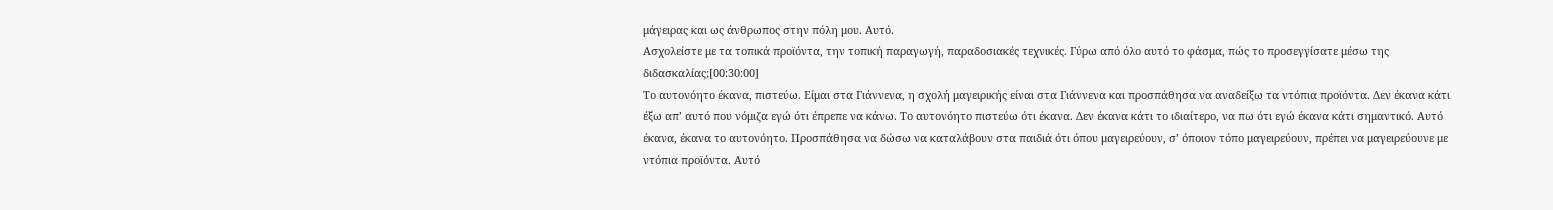μάγειρας και ως άνθρωπος στην πόλη μου. Αυτό.
Ασχολείστε με τα τοπικά προϊόντα, την τοπική παραγωγή, παραδοσιακές τεχνικές. Γύρω από όλο αυτό το φάσμα, πώς το προσεγγίσατε μέσω της διδασκαλίας;[00:30:00]
Το αυτονόητο έκανα, πιστεύω. Είμαι στα Γιάννενα, η σχολή μαγειρικής είναι στα Γιάννενα και προσπάθησα να αναδείξω τα ντόπια προϊόντα. Δεν έκανα κάτι έξω απ’ αυτό που νόμιζα εγώ ότι έπρεπε να κάνω. Το αυτονόητο πιστεύω ότι έκανα. Δεν έκανα κάτι το ιδιαίτερο, να πω ότι εγώ έκανα κάτι σημαντικό. Αυτό έκανα, έκανα το αυτονόητο. Προσπάθησα να δώσω να καταλάβουν στα παιδιά ότι όπου μαγειρεύουν, σ’ όποιον τόπο μαγειρεύουν, πρέπει να μαγειρεύουνε με ντόπια προϊόντα. Αυτό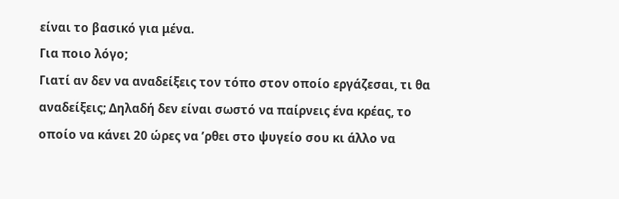είναι το βασικό για μένα.
Για ποιο λόγο;
Γιατί αν δεν να αναδείξεις τον τόπο στον οποίο εργάζεσαι, τι θα αναδείξεις; Δηλαδή δεν είναι σωστό να παίρνεις ένα κρέας, το οποίο να κάνει 20 ώρες να ’ρθει στο ψυγείο σου κι άλλο να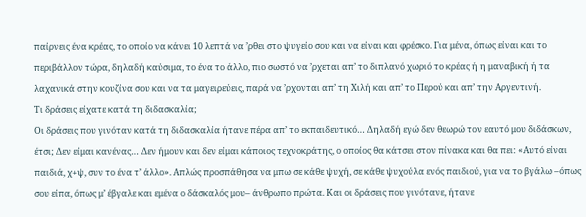παίρνεις ένα κρέας, το οποίο να κάνει 10 λεπτά να ’ρθει στο ψυγείο σου και να είναι και φρέσκο. Για μένα, όπως είναι και το περιβάλλον τώρα, δηλαδή καύσιμα, το ένα το άλλο, πιο σωστό να ’ρχεται απ’ το διπλανό χωριό το κρέας ή η μαναβική ή τα λαχανικά στην κουζίνα σου και να τα μαγειρεύεις, παρά να ’ρχονται απ’ τη Χιλή και απ’ το Περού και απ’ την Αργεντινή.
Τι δράσεις είχατε κατά τη διδασκαλία;
Οι δράσεις που γινόταν κατά τη διδασκαλία ήτανε πέρα απ’ το εκπαιδευτικό… Δηλαδή εγώ δεν θεωρώ τον εαυτό μου διδάσκων, έτσι; Δεν είμαι κανένας… Δεν ήμουν και δεν είμαι κάποιος τεχνοκράτης, ο οποίος θα κάτσει στον πίνακα και θα πει: «Αυτό είναι παιδιά, χ+ψ, συν το ένα τ’ άλλο». Απλώς προσπάθησα να μπω σε κάθε ψυχή, σε κάθε ψυχούλα ενός παιδιού, για να το βγάλω –όπως σου είπα, όπως μ’ έβγαλε και εμένα ο δάσκαλός μου– άνθρωπο πρώτα. Και οι δράσεις που γινότανε, ήτανε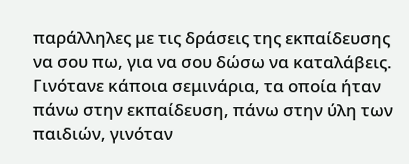παράλληλες με τις δράσεις της εκπαίδευσης να σου πω, για να σου δώσω να καταλάβεις. Γινότανε κάποια σεμινάρια, τα οποία ήταν πάνω στην εκπαίδευση, πάνω στην ύλη των παιδιών, γινόταν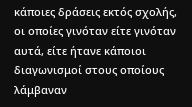κάποιες δράσεις εκτός σχολής, οι οποίες γινόταν είτε γινόταν αυτά, είτε ήτανε κάποιοι διαγωνισμοί στους οποίους λάμβαναν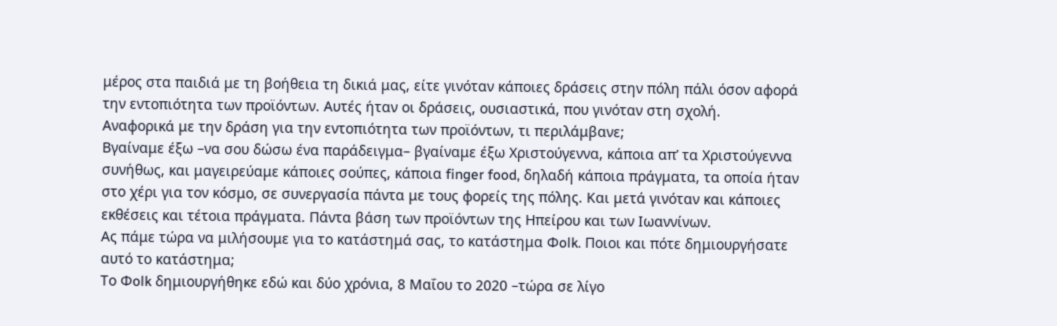μέρος στα παιδιά με τη βοήθεια τη δικιά μας, είτε γινόταν κάποιες δράσεις στην πόλη πάλι όσον αφορά την εντοπιότητα των προϊόντων. Αυτές ήταν οι δράσεις, ουσιαστικά, που γινόταν στη σχολή.
Αναφορικά με την δράση για την εντοπιότητα των προϊόντων, τι περιλάμβανε;
Βγαίναμε έξω –να σου δώσω ένα παράδειγμα– βγαίναμε έξω Χριστούγεννα, κάποια απ’ τα Χριστούγεννα συνήθως, και μαγειρεύαμε κάποιες σούπες, κάποια finger food, δηλαδή κάποια πράγματα, τα οποία ήταν στο χέρι για τον κόσμο, σε συνεργασία πάντα με τους φορείς της πόλης. Και μετά γινόταν και κάποιες εκθέσεις και τέτοια πράγματα. Πάντα βάση των προϊόντων της Ηπείρου και των Ιωαννίνων.
Ας πάμε τώρα να μιλήσουμε για το κατάστημά σας, το κατάστημα Φolk. Ποιοι και πότε δημιουργήσατε αυτό το κατάστημα;
Το Φolk δημιουργήθηκε εδώ και δύο χρόνια, 8 Μαΐου το 2020 –τώρα σε λίγο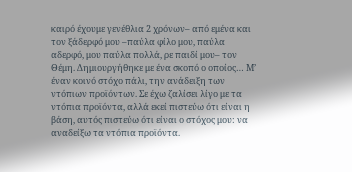καιρό έχουμε γενέθλια 2 χρόνων– από εμένα και τον ξάδερφό μου –παύλα φίλο μου, παύλα αδερφό, μου παύλα πολλά, ρε παιδί μου– τον Θέμη. Δημιουργήθηκε με ένα σκοπό ο οποίος… Μ’ έναν κοινό στόχο πάλι, την ανάδειξη των ντόπιων προϊόντων. Σε έχω ζαλίσει λίγο με τα ντόπια προϊόντα, αλλά εκεί πιστεύω ότι είναι η βάση, αυτός πιστεύω ότι είναι ο στόχος μου: να αναδείξω τα ντόπια προϊόντα.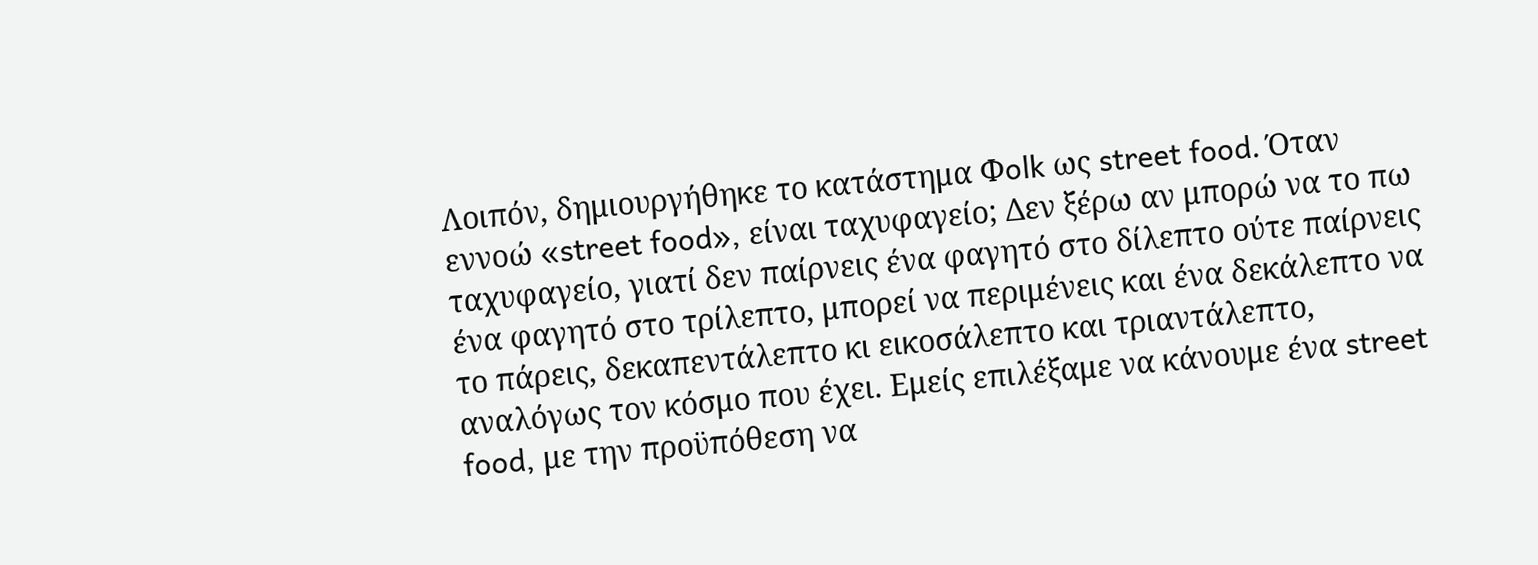Λοιπόν, δημιουργήθηκε το κατάστημα Φolk ως street food. Όταν εννοώ «street food», είναι ταχυφαγείο; Δεν ξέρω αν μπορώ να το πω ταχυφαγείο, γιατί δεν παίρνεις ένα φαγητό στο δίλεπτο ούτε παίρνεις ένα φαγητό στο τρίλεπτο, μπορεί να περιμένεις και ένα δεκάλεπτο να το πάρεις, δεκαπεντάλεπτο κι εικοσάλεπτο και τριαντάλεπτο, αναλόγως τον κόσμο που έχει. Εμείς επιλέξαμε να κάνουμε ένα street food, με την προϋπόθεση να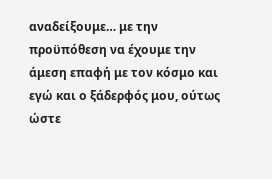αναδείξουμε… με την προϋπόθεση να έχουμε την άμεση επαφή με τον κόσμο και εγώ και ο ξάδερφός μου, ούτως ώστε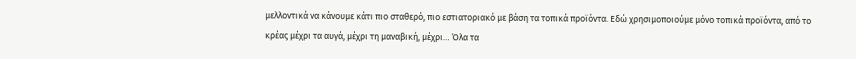μελλοντικά να κάνουμε κάτι πιο σταθερό, πιο εστιατοριακό με βάση τα τοπικά προϊόντα. Εδώ χρησιμοποιούμε μόνο τοπικά προϊόντα, από το κρέας μέχρι τα αυγά, μέχρι τη μαναβική, μέχρι… Όλα τα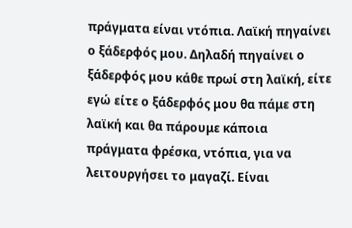πράγματα είναι ντόπια. Λαϊκή πηγαίνει ο ξάδερφός μου. Δηλαδή πηγαίνει ο ξάδερφός μου κάθε πρωί στη λαϊκή, είτε εγώ είτε ο ξάδερφός μου θα πάμε στη λαϊκή και θα πάρουμε κάποια πράγματα φρέσκα, ντόπια, για να λειτουργήσει το μαγαζί. Είναι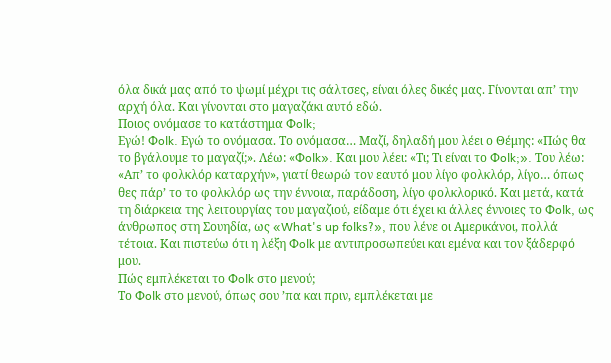όλα δικά μας από το ψωμί μέχρι τις σάλτσες, είναι όλες δικές μας. Γίνονται απ’ την αρχή όλα. Και γίνονται στο μαγαζάκι αυτό εδώ.
Ποιος ονόμασε το κατάστημα Φolk;
Εγώ! Φolk. Εγώ το ονόμασα. Το ονόμασα… Μαζί, δηλαδή μου λέει ο Θέμης: «Πώς θα το βγάλουμε το μαγαζί;». Λέω: «Φolk». Και μου λέει: «Τι; Τι είναι το Φolk;». Του λέω: «Απ’ το φολκλόρ καταρχήν», γιατί θεωρώ τον εαυτό μου λίγο φολκλόρ, λίγο… όπως θες πάρ’ το το φολκλόρ ως την έννοια, παράδοση, λίγο φολκλορικό. Και μετά, κατά τη διάρκεια της λειτουργίας του μαγαζιού, είδαμε ότι έχει κι άλλες έννοιες το Φolk, ως άνθρωπος στη Σουηδία, ως «What's up folks?», που λένε οι Αμερικάνοι, πολλά τέτοια. Και πιστεύω ότι η λέξη Φolk με αντιπροσωπεύει και εμένα και τον ξάδερφό μου.
Πώς εμπλέκεται το Φolk στο μενού;
Το Φolk στο μενού, όπως σου ’πα και πριν, εμπλέκεται με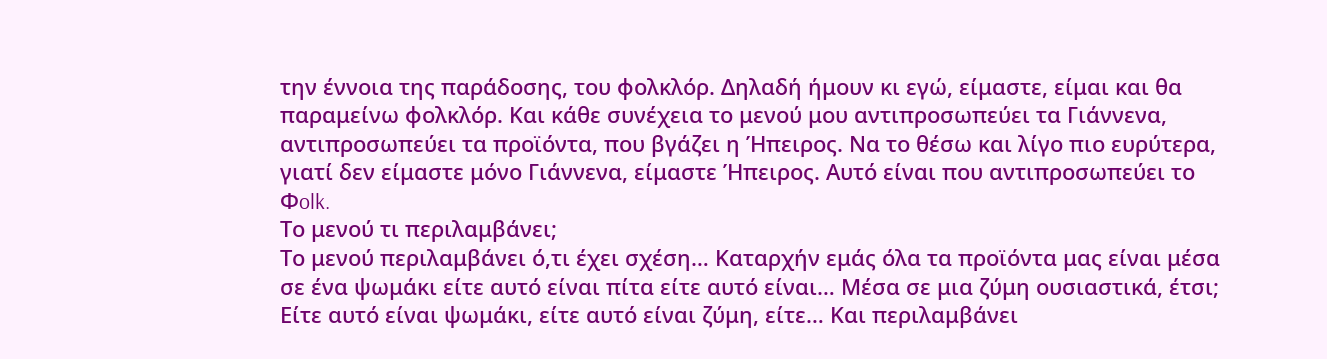την έννοια της παράδοσης, του φολκλόρ. Δηλαδή ήμουν κι εγώ, είμαστε, είμαι και θα παραμείνω φολκλόρ. Και κάθε συνέχεια το μενού μου αντιπροσωπεύει τα Γιάννενα, αντιπροσωπεύει τα προϊόντα, που βγάζει η Ήπειρος. Να το θέσω και λίγο πιο ευρύτερα, γιατί δεν είμαστε μόνο Γιάννενα, είμαστε Ήπειρος. Αυτό είναι που αντιπροσωπεύει το Φolk.
Το μενού τι περιλαμβάνει;
Το μενού περιλαμβάνει ό,τι έχει σχέση… Καταρχήν εμάς όλα τα προϊόντα μας είναι μέσα σε ένα ψωμάκι είτε αυτό είναι πίτα είτε αυτό είναι… Μέσα σε μια ζύμη ουσιαστικά, έτσι; Είτε αυτό είναι ψωμάκι, είτε αυτό είναι ζύμη, είτε… Και περιλαμβάνει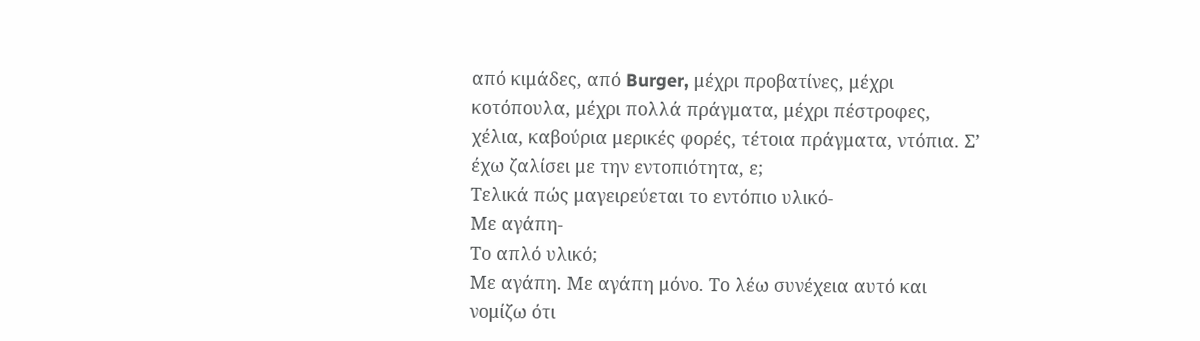από κιμάδες, από Burger, μέχρι προβατίνες, μέχρι κοτόπουλα, μέχρι πολλά πράγματα, μέχρι πέστροφες, χέλια, καβούρια μερικές φορές, τέτοια πράγματα, ντόπια. Σ’ έχω ζαλίσει με την εντοπιότητα, ε;
Τελικά πώς μαγειρεύεται το εντόπιο υλικό-
Με αγάπη-
Το απλό υλικό;
Με αγάπη. Με αγάπη μόνο. Το λέω συνέχεια αυτό και νομίζω ότι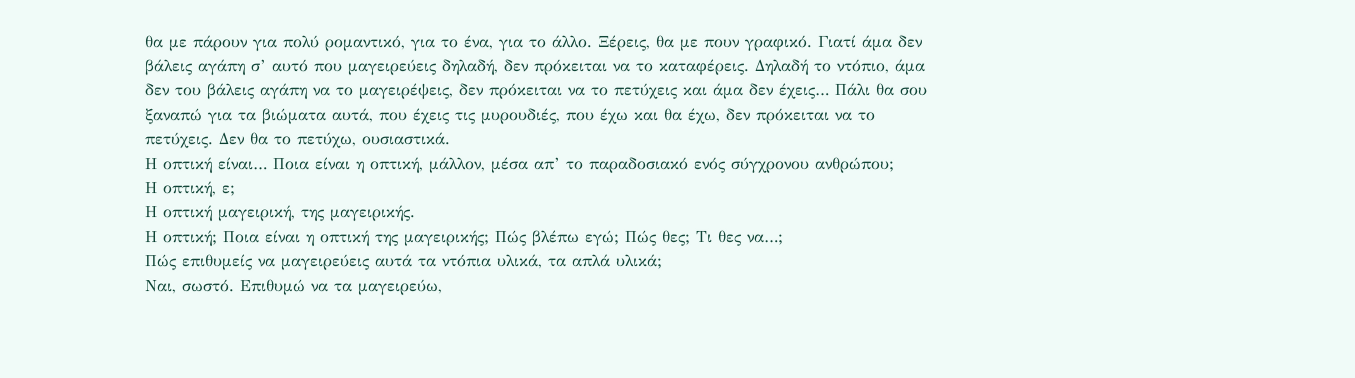θα με πάρουν για πολύ ρομαντικό, για το ένα, για το άλλο. Ξέρεις, θα με πουν γραφικό. Γιατί άμα δεν βάλεις αγάπη σ’ αυτό που μαγειρεύεις δηλαδή, δεν πρόκειται να το καταφέρεις. Δηλαδή το ντόπιο, άμα δεν του βάλεις αγάπη να το μαγειρέψεις, δεν πρόκειται να το πετύχεις και άμα δεν έχεις… Πάλι θα σου ξαναπώ για τα βιώματα αυτά, που έχεις τις μυρουδιές, που έχω και θα έχω, δεν πρόκειται να το πετύχεις. Δεν θα το πετύχω, ουσιαστικά.
Η οπτική είναι… Ποια είναι η οπτική, μάλλον, μέσα απ’ το παραδοσιακό ενός σύγχρονου ανθρώπου;
Η οπτική, ε;
Η οπτική μαγειρική, της μαγειρικής.
Η οπτική; Ποια είναι η οπτική της μαγειρικής; Πώς βλέπω εγώ; Πώς θες; Τι θες να…;
Πώς επιθυμείς να μαγειρεύεις αυτά τα ντόπια υλικά, τα απλά υλικά;
Ναι, σωστό. Επιθυμώ να τα μαγειρεύω,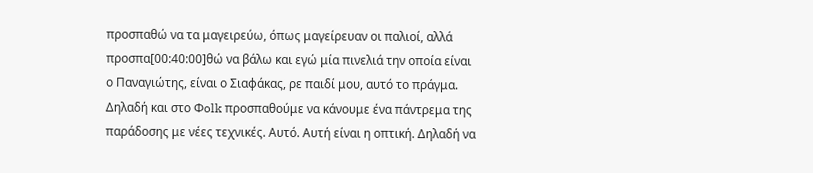προσπαθώ να τα μαγειρεύω, όπως μαγείρευαν οι παλιοί, αλλά προσπα[00:40:00]θώ να βάλω και εγώ μία πινελιά την οποία είναι ο Παναγιώτης, είναι ο Σιαφάκας, ρε παιδί μου, αυτό το πράγμα. Δηλαδή και στο Φolk προσπαθούμε να κάνουμε ένα πάντρεμα της παράδοσης με νέες τεχνικές. Αυτό. Αυτή είναι η οπτική. Δηλαδή να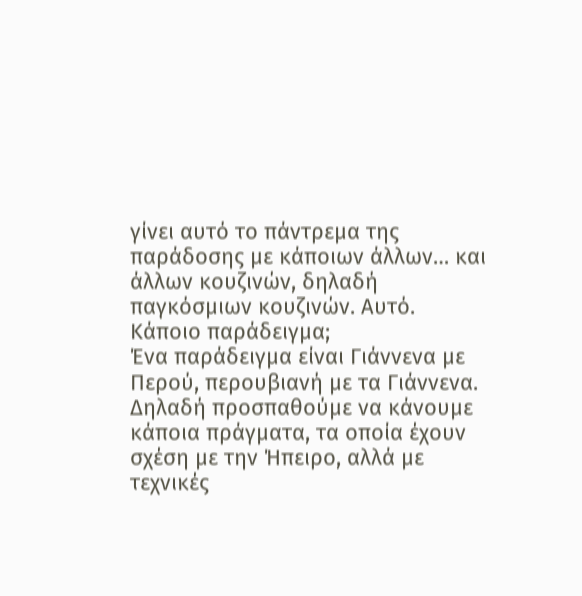γίνει αυτό το πάντρεμα της παράδοσης με κάποιων άλλων… και άλλων κουζινών, δηλαδή παγκόσμιων κουζινών. Αυτό.
Κάποιο παράδειγμα;
Ένα παράδειγμα είναι Γιάννενα με Περού, περουβιανή με τα Γιάννενα. Δηλαδή προσπαθούμε να κάνουμε κάποια πράγματα, τα οποία έχουν σχέση με την Ήπειρο, αλλά με τεχνικές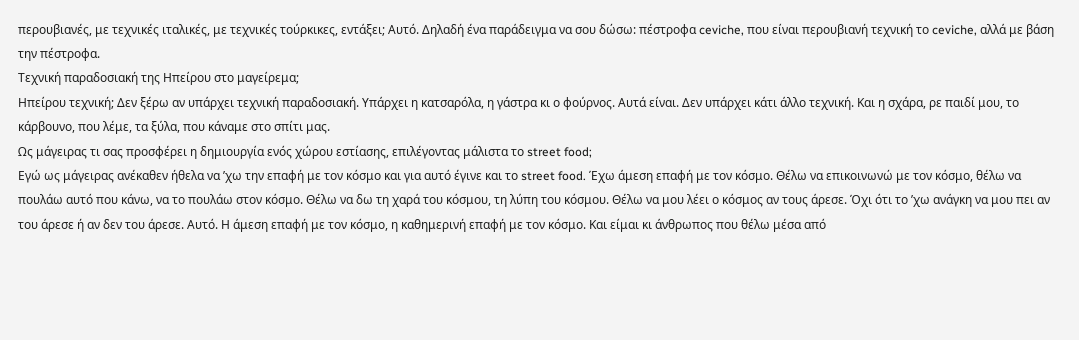περουβιανές, με τεχνικές ιταλικές, με τεχνικές τούρκικες, εντάξει; Αυτό. Δηλαδή ένα παράδειγμα να σου δώσω: πέστροφα ceviche, που είναι περουβιανή τεχνική το ceviche, αλλά με βάση την πέστροφα.
Τεχνική παραδοσιακή της Ηπείρου στο μαγείρεμα;
Ηπείρου τεχνική; Δεν ξέρω αν υπάρχει τεχνική παραδοσιακή. Υπάρχει η κατσαρόλα, η γάστρα κι ο φούρνος. Αυτά είναι. Δεν υπάρχει κάτι άλλο τεχνική. Και η σχάρα, ρε παιδί μου, το κάρβουνο, που λέμε, τα ξύλα, που κάναμε στο σπίτι μας.
Ως μάγειρας τι σας προσφέρει η δημιουργία ενός χώρου εστίασης, επιλέγοντας μάλιστα το street food;
Εγώ ως μάγειρας ανέκαθεν ήθελα να ’χω την επαφή με τον κόσμο και για αυτό έγινε και το street food. Έχω άμεση επαφή με τον κόσμο. Θέλω να επικοινωνώ με τον κόσμο, θέλω να πουλάω αυτό που κάνω, να το πουλάω στον κόσμο. Θέλω να δω τη χαρά του κόσμου, τη λύπη του κόσμου. Θέλω να μου λέει ο κόσμος αν τους άρεσε. Όχι ότι το ’χω ανάγκη να μου πει αν του άρεσε ή αν δεν του άρεσε. Αυτό. Η άμεση επαφή με τον κόσμο, η καθημερινή επαφή με τον κόσμο. Και είμαι κι άνθρωπος που θέλω μέσα από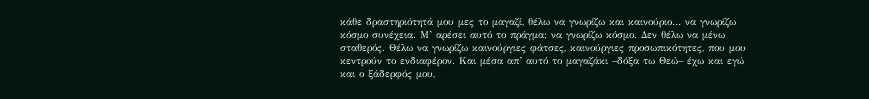κάθε δραστηριότητά μου μες το μαγαζί, θέλω να γνωρίζω και καινούριο… να γνωρίζω κόσμο συνέχεια. Μ’ αρέσει αυτό το πράγμα: να γνωρίζω κόσμο. Δεν θέλω να μένω σταθερός. Θέλω να γνωρίζω καινούργιες φάτσες, καινούργιες προσωπικότητες, που μου κεντρούν το ενδιαφέρον. Και μέσα απ’ αυτό το μαγαζάκι –δόξα τω Θεώ– έχω και εγώ και ο ξάδερφός μου,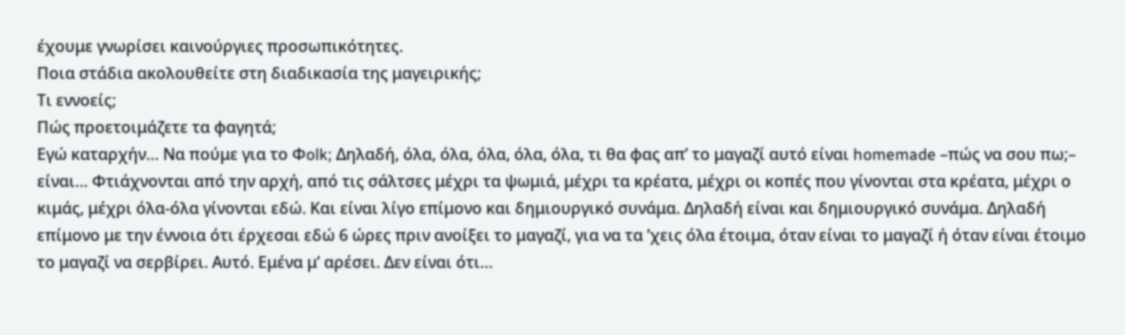έχουμε γνωρίσει καινούργιες προσωπικότητες.
Ποια στάδια ακολουθείτε στη διαδικασία της μαγειρικής;
Τι εννοείς;
Πώς προετοιμάζετε τα φαγητά;
Εγώ καταρχήν… Να πούμε για το Φolk; Δηλαδή, όλα, όλα, όλα, όλα, όλα, τι θα φας απ’ το μαγαζί αυτό είναι homemade –πώς να σου πω;– είναι… Φτιάχνονται από την αρχή, από τις σάλτσες μέχρι τα ψωμιά, μέχρι τα κρέατα, μέχρι οι κοπές που γίνονται στα κρέατα, μέχρι ο κιμάς, μέχρι όλα-όλα γίνονται εδώ. Και είναι λίγο επίμονο και δημιουργικό συνάμα. Δηλαδή είναι και δημιουργικό συνάμα. Δηλαδή επίμονο με την έννοια ότι έρχεσαι εδώ 6 ώρες πριν ανοίξει το μαγαζί, για να τα ’χεις όλα έτοιμα, όταν είναι το μαγαζί ή όταν είναι έτοιμο το μαγαζί να σερβίρει. Αυτό. Εμένα μ’ αρέσει. Δεν είναι ότι…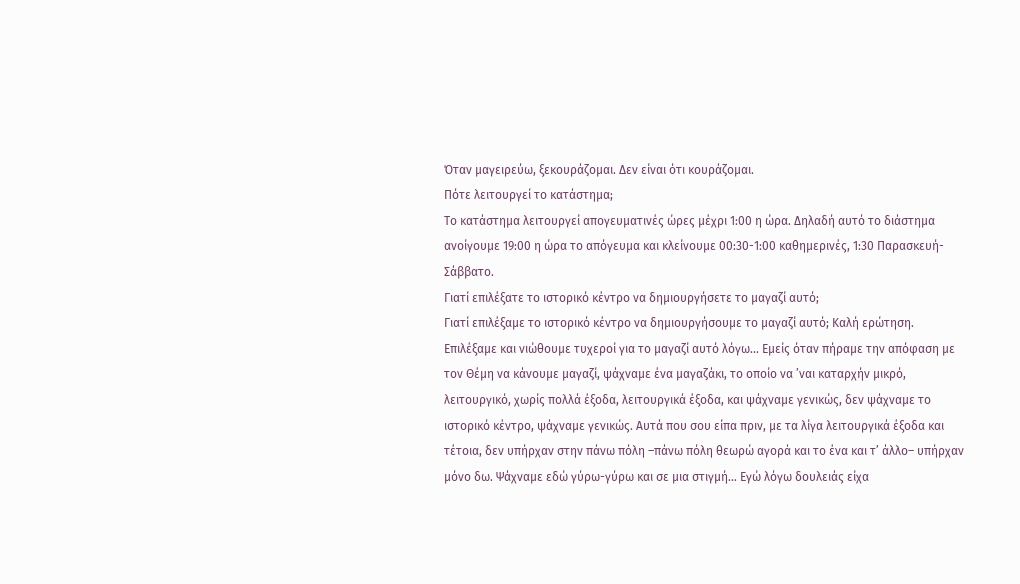Όταν μαγειρεύω, ξεκουράζομαι. Δεν είναι ότι κουράζομαι.
Πότε λειτουργεί το κατάστημα;
Το κατάστημα λειτουργεί απογευματινές ώρες μέχρι 1:00 η ώρα. Δηλαδή αυτό το διάστημα ανοίγουμε 19:00 η ώρα το απόγευμα και κλείνουμε 00:30-1:00 καθημερινές, 1:30 Παρασκευή-Σάββατο.
Γιατί επιλέξατε το ιστορικό κέντρο να δημιουργήσετε το μαγαζί αυτό;
Γιατί επιλέξαμε το ιστορικό κέντρο να δημιουργήσουμε το μαγαζί αυτό; Καλή ερώτηση. Επιλέξαμε και νιώθουμε τυχεροί για το μαγαζί αυτό λόγω… Εμείς όταν πήραμε την απόφαση με τον Θέμη να κάνουμε μαγαζί, ψάχναμε ένα μαγαζάκι, το οποίο να ’ναι καταρχήν μικρό, λειτουργικό, χωρίς πολλά έξοδα, λειτουργικά έξοδα, και ψάχναμε γενικώς, δεν ψάχναμε το ιστορικό κέντρο, ψάχναμε γενικώς. Αυτά που σου είπα πριν, με τα λίγα λειτουργικά έξοδα και τέτοια, δεν υπήρχαν στην πάνω πόλη –πάνω πόλη θεωρώ αγορά και το ένα και τ’ άλλο– υπήρχαν μόνο δω. Ψάχναμε εδώ γύρω-γύρω και σε μια στιγμή… Εγώ λόγω δουλειάς είχα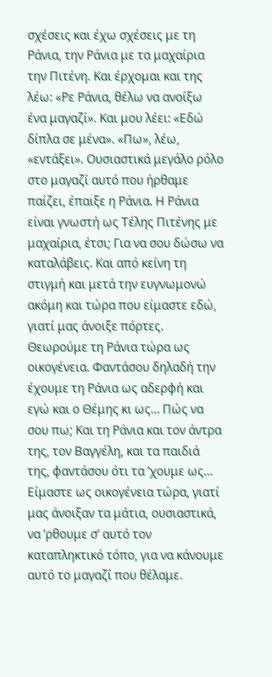σχέσεις και έχω σχέσεις με τη Ράνια, την Ράνια με τα μαχαίρια την Πιτένη. Και έρχομαι και της λέω: «Ρε Ράνια, θέλω να ανοίξω ένα μαγαζί». Και μου λέει: «Εδώ δίπλα σε μένα». «Πω», λέω, «εντάξει». Ουσιαστικά μεγάλο ρόλο στο μαγαζί αυτό που ήρθαμε παίζει, έπαιξε η Ράνια. Η Ράνια είναι γνωστή ως Τέλης Πιτένης με μαχαίρια, έτσι; Για να σου δώσω να καταλάβεις. Και από κείνη τη στιγμή και μετά την ευγνωμονώ ακόμη και τώρα που είμαστε εδώ, γιατί μας άνοιξε πόρτες. Θεωρούμε τη Ράνια τώρα ως οικογένεια. Φαντάσου δηλαδή την έχουμε τη Ράνια ως αδερφή και εγώ και ο Θέμης κι ως… Πώς να σου πω; Και τη Ράνια και τον άντρα της, τον Βαγγέλη, και τα παιδιά της, φαντάσου ότι τα ’χουμε ως… Είμαστε ως οικογένεια τώρα, γιατί μας άνοιξαν τα μάτια, ουσιαστικά, να ’ρθουμε σ’ αυτό τον καταπληκτικό τόπο, για να κάνουμε αυτό το μαγαζί που θέλαμε.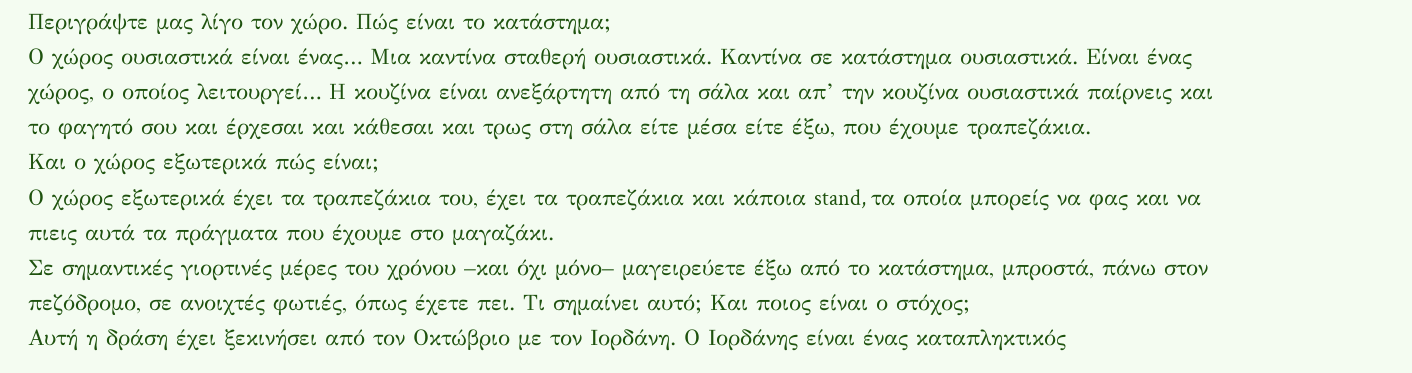Περιγράψτε μας λίγο τον χώρο. Πώς είναι το κατάστημα;
Ο χώρος ουσιαστικά είναι ένας… Μια καντίνα σταθερή ουσιαστικά. Καντίνα σε κατάστημα ουσιαστικά. Είναι ένας χώρος, ο οποίος λειτουργεί… Η κουζίνα είναι ανεξάρτητη από τη σάλα και απ’ την κουζίνα ουσιαστικά παίρνεις και το φαγητό σου και έρχεσαι και κάθεσαι και τρως στη σάλα είτε μέσα είτε έξω, που έχουμε τραπεζάκια.
Και ο χώρος εξωτερικά πώς είναι;
Ο χώρος εξωτερικά έχει τα τραπεζάκια του, έχει τα τραπεζάκια και κάποια stand, τα οποία μπορείς να φας και να πιεις αυτά τα πράγματα που έχουμε στο μαγαζάκι.
Σε σημαντικές γιορτινές μέρες του χρόνου –και όχι μόνο– μαγειρεύετε έξω από το κατάστημα, μπροστά, πάνω στον πεζόδρομο, σε ανοιχτές φωτιές, όπως έχετε πει. Τι σημαίνει αυτό; Και ποιος είναι ο στόχος;
Αυτή η δράση έχει ξεκινήσει από τον Οκτώβριο με τον Ιορδάνη. Ο Ιορδάνης είναι ένας καταπληκτικός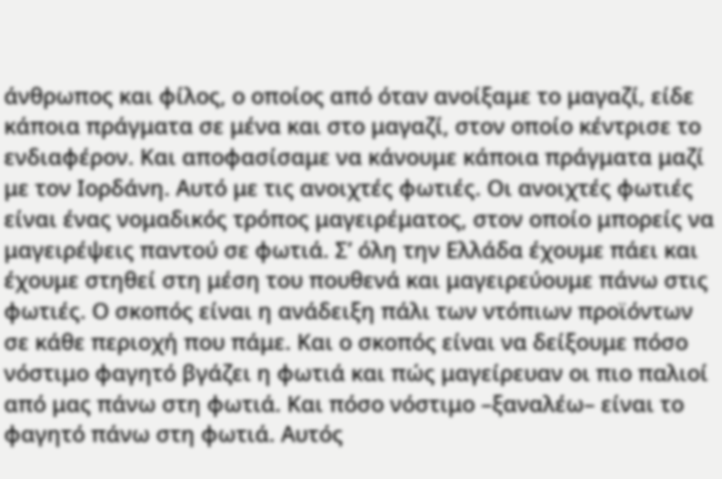άνθρωπος και φίλος, ο οποίος από όταν ανοίξαμε το μαγαζί, είδε κάποια πράγματα σε μένα και στο μαγαζί, στον οποίο κέντρισε το ενδιαφέρον. Και αποφασίσαμε να κάνουμε κάποια πράγματα μαζί με τον Ιορδάνη. Αυτό με τις ανοιχτές φωτιές. Οι ανοιχτές φωτιές είναι ένας νομαδικός τρόπος μαγειρέματος, στον οποίο μπορείς να μαγειρέψεις παντού σε φωτιά. Σ’ όλη την Ελλάδα έχουμε πάει και έχουμε στηθεί στη μέση του πουθενά και μαγειρεύουμε πάνω στις φωτιές. Ο σκοπός είναι η ανάδειξη πάλι των ντόπιων προϊόντων σε κάθε περιοχή που πάμε. Και ο σκοπός είναι να δείξουμε πόσο νόστιμο φαγητό βγάζει η φωτιά και πώς μαγείρευαν οι πιο παλιοί από μας πάνω στη φωτιά. Και πόσο νόστιμο –ξαναλέω– είναι το φαγητό πάνω στη φωτιά. Αυτός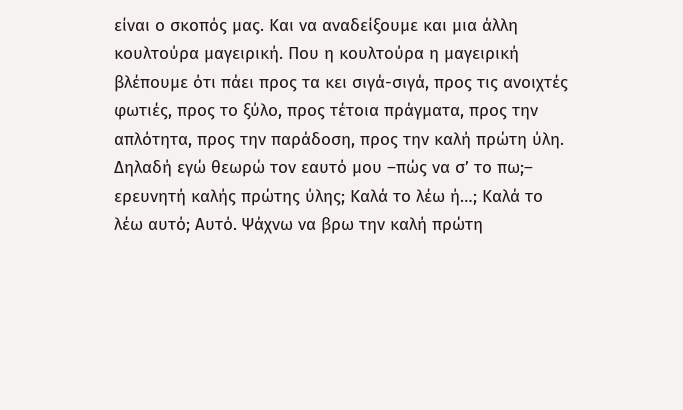είναι ο σκοπός μας. Και να αναδείξουμε και μια άλλη κουλτούρα μαγειρική. Που η κουλτούρα η μαγειρική βλέπουμε ότι πάει προς τα κει σιγά-σιγά, προς τις ανοιχτές φωτιές, προς το ξύλο, προς τέτοια πράγματα, προς την απλότητα, προς την παράδοση, προς την καλή πρώτη ύλη. Δηλαδή εγώ θεωρώ τον εαυτό μου –πώς να σ’ το πω;– ερευνητή καλής πρώτης ύλης; Καλά το λέω ή…; Καλά το λέω αυτό; Αυτό. Ψάχνω να βρω την καλή πρώτη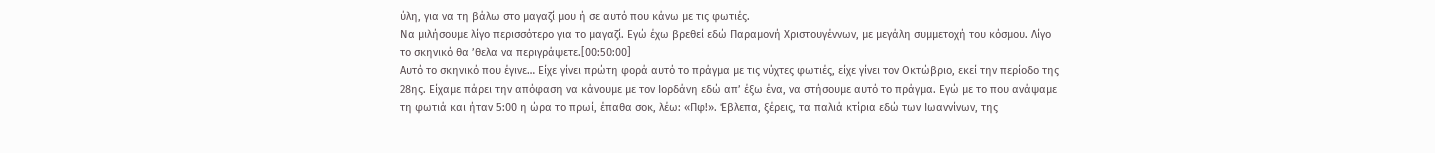ύλη, για να τη βάλω στο μαγαζί μου ή σε αυτό που κάνω με τις φωτιές.
Να μιλήσουμε λίγο περισσότερο για το μαγαζί. Εγώ έχω βρεθεί εδώ Παραμονή Χριστουγέννων, με μεγάλη συμμετοχή του κόσμου. Λίγο το σκηνικό θα ’θελα να περιγράψετε.[00:50:00]
Αυτό το σκηνικό που έγινε… Είχε γίνει πρώτη φορά αυτό το πράγμα με τις νύχτες φωτιές, είχε γίνει τον Οκτώβριο, εκεί την περίοδο της 28ης. Είχαμε πάρει την απόφαση να κάνουμε με τον Ιορδάνη εδώ απ’ έξω ένα, να στήσουμε αυτό το πράγμα. Εγώ με το που ανάψαμε τη φωτιά και ήταν 5:00 η ώρα το πρωί, έπαθα σοκ, λέω: «Πφ!». Έβλεπα, ξέρεις, τα παλιά κτίρια εδώ των Ιωαννίνων, της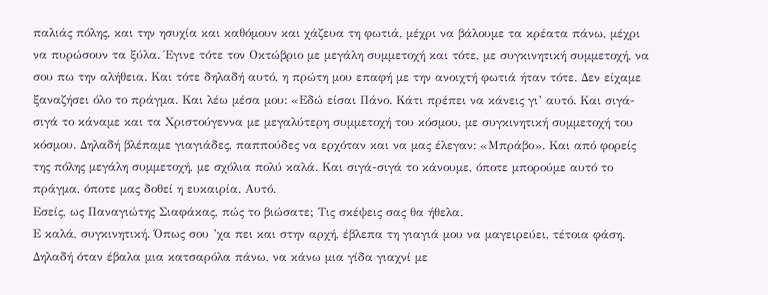παλιάς πόλης, και την ησυχία και καθόμουν και χάζευα τη φωτιά, μέχρι να βάλουμε τα κρέατα πάνω, μέχρι να πυρώσουν τα ξύλα. Έγινε τότε τον Οκτώβριο με μεγάλη συμμετοχή και τότε, με συγκινητική συμμετοχή, να σου πω την αλήθεια. Και τότε δηλαδή αυτό, η πρώτη μου επαφή με την ανοιχτή φωτιά ήταν τότε. Δεν είχαμε ξαναζήσει όλο το πράγμα. Και λέω μέσα μου: «Εδώ είσαι Πάνο. Κάτι πρέπει να κάνεις γι’ αυτό. Και σιγά-σιγά το κάναμε και τα Χριστούγεννα με μεγαλύτερη συμμετοχή του κόσμου, με συγκινητική συμμετοχή του κόσμου. Δηλαδή βλέπαμε γιαγιάδες, παππούδες να ερχόταν και να μας έλεγαν: «Μπράβο». Και από φορείς της πόλης μεγάλη συμμετοχή, με σχόλια πολύ καλά. Και σιγά-σιγά το κάνουμε, όποτε μπορούμε αυτό το πράγμα, όποτε μας δοθεί η ευκαιρία. Αυτό.
Εσείς, ως Παναγιώτης Σιαφάκας, πώς το βιώσατε; Τις σκέψεις σας θα ήθελα.
Ε καλά, συγκινητική. Όπως σου ’χα πει και στην αρχή, έβλεπα τη γιαγιά μου να μαγειρεύει, τέτοια φάση. Δηλαδή όταν έβαλα μια κατσαρόλα πάνω, να κάνω μια γίδα γιαχνί με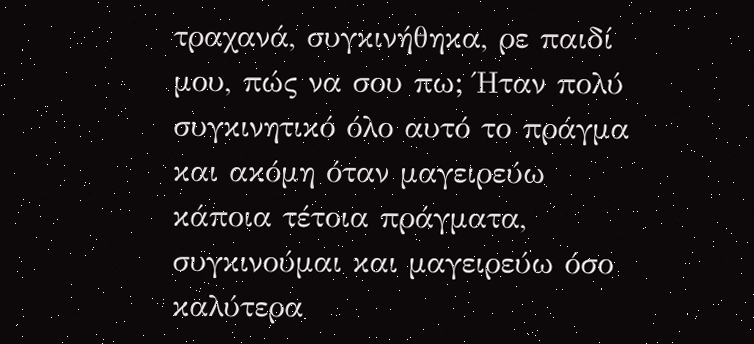τραχανά, συγκινήθηκα, ρε παιδί μου, πώς να σου πω; Ήταν πολύ συγκινητικό όλο αυτό το πράγμα και ακόμη όταν μαγειρεύω κάποια τέτοια πράγματα, συγκινούμαι και μαγειρεύω όσο καλύτερα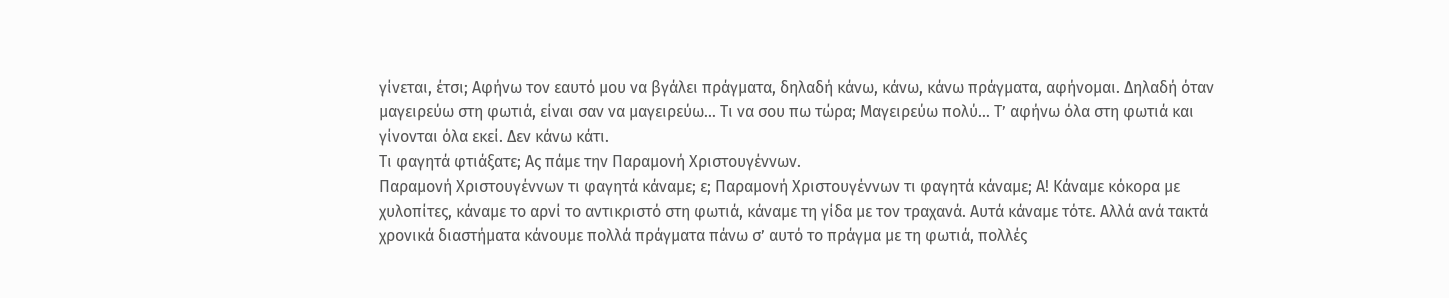γίνεται, έτσι; Αφήνω τον εαυτό μου να βγάλει πράγματα, δηλαδή κάνω, κάνω, κάνω πράγματα, αφήνομαι. Δηλαδή όταν μαγειρεύω στη φωτιά, είναι σαν να μαγειρεύω… Τι να σου πω τώρα; Μαγειρεύω πολύ… Τ’ αφήνω όλα στη φωτιά και γίνονται όλα εκεί. Δεν κάνω κάτι.
Τι φαγητά φτιάξατε; Ας πάμε την Παραμονή Χριστουγέννων.
Παραμονή Χριστουγέννων τι φαγητά κάναμε; ε; Παραμονή Χριστουγέννων τι φαγητά κάναμε; Α! Κάναμε κόκορα με χυλοπίτες, κάναμε το αρνί το αντικριστό στη φωτιά, κάναμε τη γίδα με τον τραχανά. Αυτά κάναμε τότε. Αλλά ανά τακτά χρονικά διαστήματα κάνουμε πολλά πράγματα πάνω σ’ αυτό το πράγμα με τη φωτιά, πολλές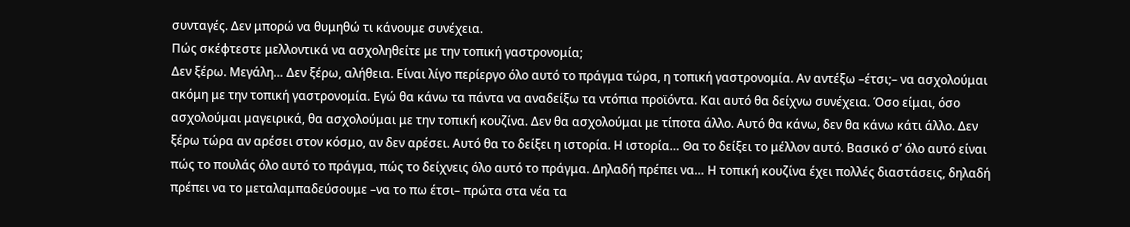συνταγές. Δεν μπορώ να θυμηθώ τι κάνουμε συνέχεια.
Πώς σκέφτεστε μελλοντικά να ασχοληθείτε με την τοπική γαστρονομία;
Δεν ξέρω. Μεγάλη… Δεν ξέρω, αλήθεια. Είναι λίγο περίεργο όλο αυτό το πράγμα τώρα, η τοπική γαστρονομία. Αν αντέξω –έτσι;– να ασχολούμαι ακόμη με την τοπική γαστρονομία. Εγώ θα κάνω τα πάντα να αναδείξω τα ντόπια προϊόντα. Και αυτό θα δείχνω συνέχεια. Όσο είμαι, όσο ασχολούμαι μαγειρικά, θα ασχολούμαι με την τοπική κουζίνα. Δεν θα ασχολούμαι με τίποτα άλλο. Αυτό θα κάνω, δεν θα κάνω κάτι άλλο. Δεν ξέρω τώρα αν αρέσει στον κόσμο, αν δεν αρέσει. Αυτό θα το δείξει η ιστορία. Η ιστορία… Θα το δείξει το μέλλον αυτό. Βασικό σ’ όλο αυτό είναι πώς το πουλάς όλο αυτό το πράγμα, πώς το δείχνεις όλο αυτό το πράγμα. Δηλαδή πρέπει να… Η τοπική κουζίνα έχει πολλές διαστάσεις, δηλαδή πρέπει να το μεταλαμπαδεύσουμε –να το πω έτσι– πρώτα στα νέα τα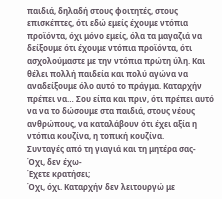παιδιά, δηλαδή στους φοιτητές, στους επισκέπτες, ότι εδώ εμείς έχουμε ντόπια προϊόντα, όχι μόνο εμείς, όλα τα μαγαζιά να δείξουμε ότι έχουμε ντόπια προϊόντα, ότι ασχολούμαστε με την ντόπια πρώτη ύλη. Και θέλει πολλή παιδεία και πολύ αγώνα να αναδείξουμε όλο αυτό το πράγμα. Καταρχήν πρέπει να… Σου είπα και πριν, ότι πρέπει αυτό να να το δώσουμε στα παιδιά, στους νέους ανθρώπους, να καταλάβουν ότι έχει αξία η ντόπια κουζίνα, η τοπική κουζίνα.
Συνταγές από τη γιαγιά και τη μητέρα σας-
Όχι, δεν έχω-
Έχετε κρατήσει;
Όχι, όχι. Καταρχήν δεν λειτουργώ με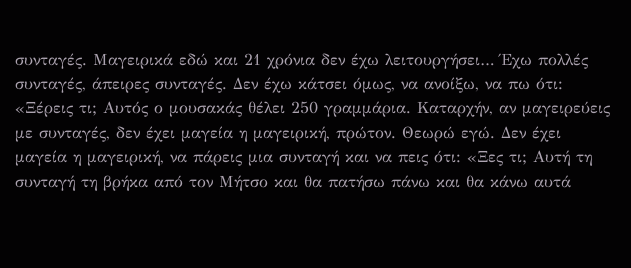συνταγές. Μαγειρικά εδώ και 21 χρόνια δεν έχω λειτουργήσει… Έχω πολλές συνταγές, άπειρες συνταγές. Δεν έχω κάτσει όμως, να ανοίξω, να πω ότι: «Ξέρεις τι; Αυτός ο μουσακάς θέλει 250 γραμμάρια. Καταρχήν, αν μαγειρεύεις με συνταγές, δεν έχει μαγεία η μαγειρική, πρώτον. Θεωρώ εγώ. Δεν έχει μαγεία η μαγειρική, να πάρεις μια συνταγή και να πεις ότι: «Ξες τι; Αυτή τη συνταγή τη βρήκα από τον Μήτσο και θα πατήσω πάνω και θα κάνω αυτά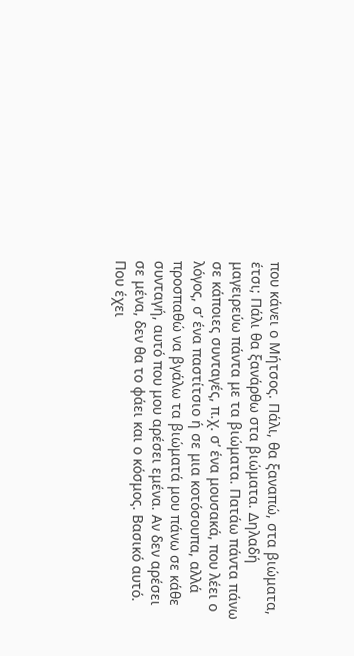που κάνει ο Μήτσος. Πάλι, θα ξαναπώ, στα βιώματα, έτσι; Πάλι θα ξανάρθω στα βιώματα. Δηλαδή μαγειρεύω πάντα με τα βιώματα. Πατάω πάντα πάνω σε κάποιες συνταγές, π.χ. σ’ ένα μουσακά, που λέει ο λόγος, σ’ ένα παστίτσιο ή σε μια κοτόσουπα, αλλά προσπαθώ να βγάλω τα βιώματά μου πάνω σε κάθε συνταγή, αυτό που μου αρέσει εμένα. Αν δεν αρέσει σε μένα, δεν θα το φάει και ο κόσμος. Βασικό αυτό. Που έχει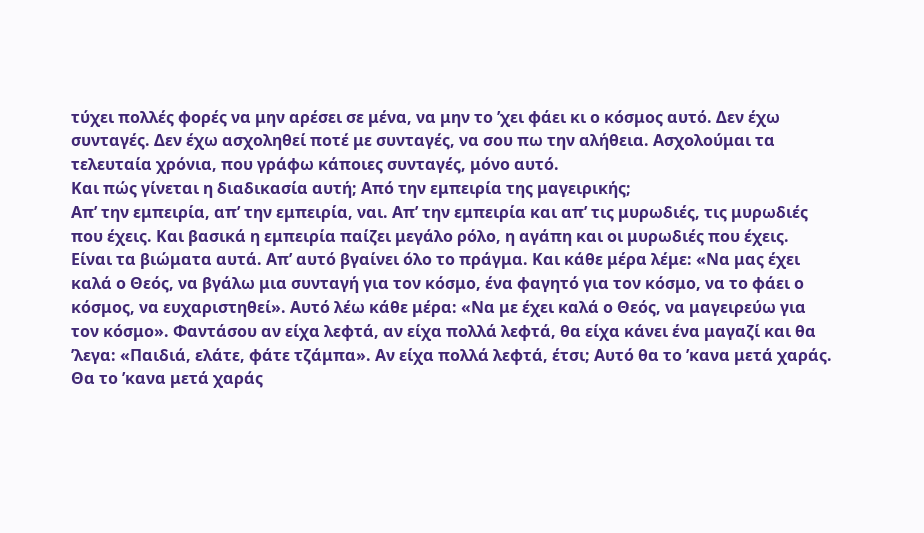τύχει πολλές φορές να μην αρέσει σε μένα, να μην το ’χει φάει κι ο κόσμος αυτό. Δεν έχω συνταγές. Δεν έχω ασχοληθεί ποτέ με συνταγές, να σου πω την αλήθεια. Ασχολούμαι τα τελευταία χρόνια, που γράφω κάποιες συνταγές, μόνο αυτό.
Και πώς γίνεται η διαδικασία αυτή; Από την εμπειρία της μαγειρικής;
Απ’ την εμπειρία, απ’ την εμπειρία, ναι. Απ’ την εμπειρία και απ’ τις μυρωδιές, τις μυρωδιές που έχεις. Και βασικά η εμπειρία παίζει μεγάλο ρόλο, η αγάπη και οι μυρωδιές που έχεις. Είναι τα βιώματα αυτά. Απ’ αυτό βγαίνει όλο το πράγμα. Και κάθε μέρα λέμε: «Να μας έχει καλά ο Θεός, να βγάλω μια συνταγή για τον κόσμο, ένα φαγητό για τον κόσμο, να το φάει ο κόσμος, να ευχαριστηθεί». Αυτό λέω κάθε μέρα: «Να με έχει καλά ο Θεός, να μαγειρεύω για τον κόσμο». Φαντάσου αν είχα λεφτά, αν είχα πολλά λεφτά, θα είχα κάνει ένα μαγαζί και θα ’λεγα: «Παιδιά, ελάτε, φάτε τζάμπα». Αν είχα πολλά λεφτά, έτσι; Αυτό θα το ’κανα μετά χαράς. Θα το ’κανα μετά χαράς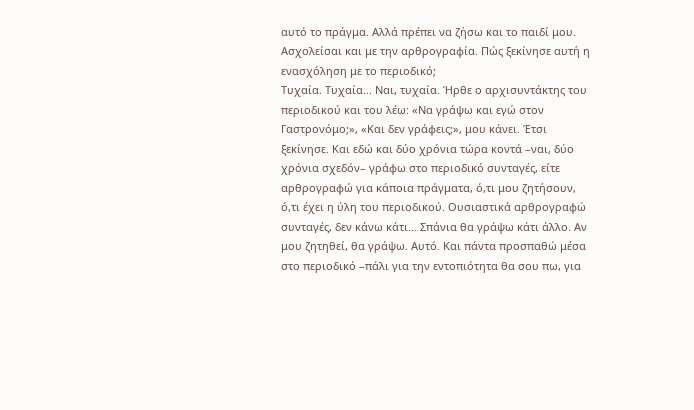αυτό το πράγμα. Αλλά πρέπει να ζήσω και το παιδί μου.
Ασχολείσαι και με την αρθρογραφία. Πώς ξεκίνησε αυτή η ενασχόληση με το περιοδικό;
Τυχαία. Τυχαία... Ναι, τυχαία. Ήρθε ο αρχισυντάκτης του περιοδικού και του λέω: «Να γράψω και εγώ στον Γαστρονόμο;», «Και δεν γράφεις;», μου κάνει. Έτσι ξεκίνησε. Και εδώ και δύο χρόνια τώρα κοντά –ναι, δύο χρόνια σχεδόν– γράφω στο περιοδικό συνταγές, είτε αρθρογραφώ για κάποια πράγματα, ό,τι μου ζητήσουν, ό,τι έχει η ύλη του περιοδικού. Ουσιαστικά αρθρογραφώ συνταγές, δεν κάνω κάτι… Σπάνια θα γράψω κάτι άλλο. Αν μου ζητηθεί, θα γράψω. Αυτό. Και πάντα προσπαθώ μέσα στο περιοδικό –πάλι για την εντοπιότητα θα σου πω, για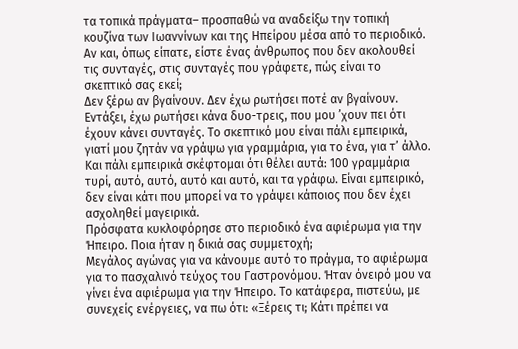τα τοπικά πράγματα– προσπαθώ να αναδείξω την τοπική κουζίνα των Ιωαννίνων και της Ηπείρου μέσα από το περιοδικό.
Αν και, όπως είπατε, είστε ένας άνθρωπος που δεν ακολουθεί τις συνταγές, στις συνταγές που γράφετε, πώς είναι το σκεπτικό σας εκεί;
Δεν ξέρω αν βγαίνουν. Δεν έχω ρωτήσει ποτέ αν βγαίνουν. Εντάξει, έχω ρωτήσει κάνα δυο-τρεις, που μου ’χουν πει ότι έχουν κάνει συνταγές. Το σκεπτικό μου είναι πάλι εμπειρικά, γιατί μου ζητάν να γράψω για γραμμάρια, για το ένα, για τ’ άλλο. Και πάλι εμπειρικά σκέφτομαι ότι θέλει αυτά: 100 γραμμάρια τυρί, αυτό, αυτό, αυτό και αυτό, και τα γράφω. Είναι εμπειρικό, δεν είναι κάτι που μπορεί να το γράψει κάποιος που δεν έχει ασχοληθεί μαγειρικά.
Πρόσφατα κυκλοφόρησε στο περιοδικό ένα αφιέρωμα για την Ήπειρο. Ποια ήταν η δικιά σας συμμετοχή;
Μεγάλος αγώνας για να κάνουμε αυτό το πράγμα, το αφιέρωμα για το πασχαλινό τεύχος του Γαστρονόμου. Ήταν όνειρό μου να γίνει ένα αφιέρωμα για την Ήπειρο. Το κατάφερα, πιστεύω, με συνεχείς ενέργειες, να πω ότι: «Ξέρεις τι; Κάτι πρέπει να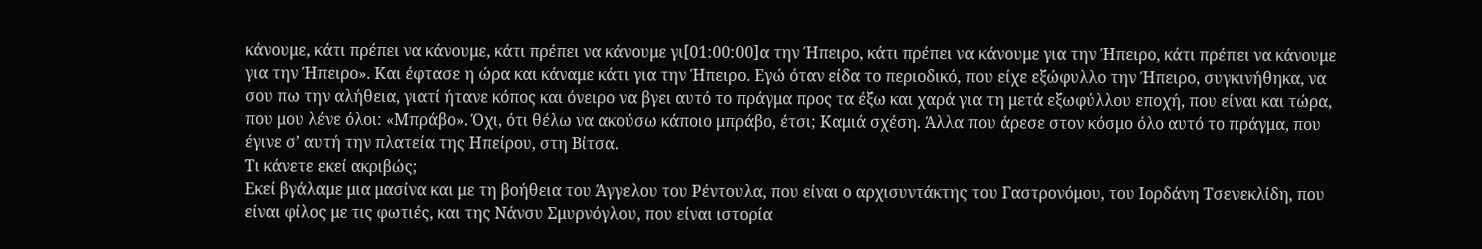κάνουμε, κάτι πρέπει να κάνουμε, κάτι πρέπει να κάνουμε γι[01:00:00]α την Ήπειρο, κάτι πρέπει να κάνουμε για την Ήπειρο, κάτι πρέπει να κάνουμε για την Ήπειρο». Και έφτασε η ώρα και κάναμε κάτι για την Ήπειρο. Εγώ όταν είδα το περιοδικό, που είχε εξώφυλλο την Ήπειρο, συγκινήθηκα, να σου πω την αλήθεια, γιατί ήτανε κόπος και όνειρο να βγει αυτό το πράγμα προς τα έξω και χαρά για τη μετά εξωφύλλου εποχή, που είναι και τώρα, που μου λένε όλοι: «Μπράβο». Όχι, ότι θέλω να ακούσω κάποιο μπράβο, έτσι; Καμιά σχέση. Άλλα που άρεσε στον κόσμο όλο αυτό το πράγμα, που έγινε σ’ αυτή την πλατεία της Ηπείρου, στη Βίτσα.
Τι κάνετε εκεί ακριβώς;
Εκεί βγάλαμε μια μασίνα και με τη βοήθεια του Άγγελου του Ρέντουλα, που είναι ο αρχισυντάκτης του Γαστρονόμου, του Ιορδάνη Τσενεκλίδη, που είναι φίλος με τις φωτιές, και της Νάνσυ Σμυρνόγλου, που είναι ιστορία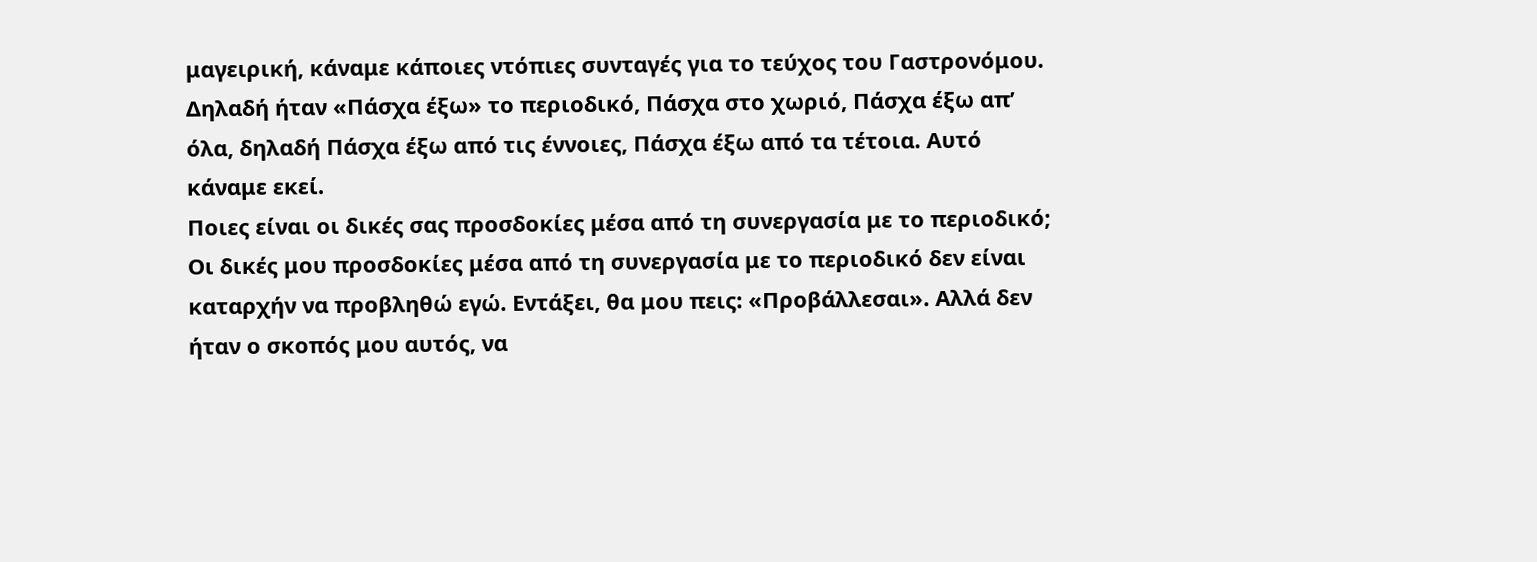μαγειρική, κάναμε κάποιες ντόπιες συνταγές για το τεύχος του Γαστρονόμου. Δηλαδή ήταν «Πάσχα έξω» το περιοδικό, Πάσχα στο χωριό, Πάσχα έξω απ’ όλα, δηλαδή Πάσχα έξω από τις έννοιες, Πάσχα έξω από τα τέτοια. Αυτό κάναμε εκεί.
Ποιες είναι οι δικές σας προσδοκίες μέσα από τη συνεργασία με το περιοδικό;
Οι δικές μου προσδοκίες μέσα από τη συνεργασία με το περιοδικό δεν είναι καταρχήν να προβληθώ εγώ. Εντάξει, θα μου πεις: «Προβάλλεσαι». Αλλά δεν ήταν ο σκοπός μου αυτός, να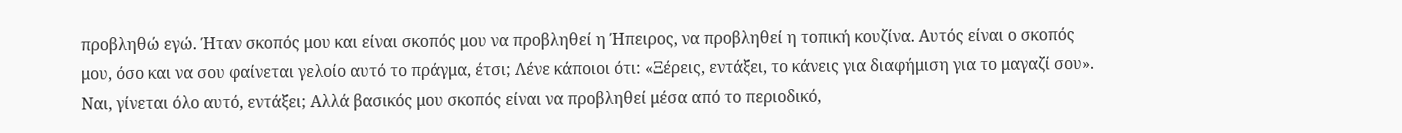προβληθώ εγώ. Ήταν σκοπός μου και είναι σκοπός μου να προβληθεί η Ήπειρος, να προβληθεί η τοπική κουζίνα. Αυτός είναι ο σκοπός μου, όσο και να σου φαίνεται γελοίο αυτό το πράγμα, έτσι; Λένε κάποιοι ότι: «Ξέρεις, εντάξει, το κάνεις για διαφήμιση για το μαγαζί σου». Ναι, γίνεται όλο αυτό, εντάξει; Αλλά βασικός μου σκοπός είναι να προβληθεί μέσα από το περιοδικό,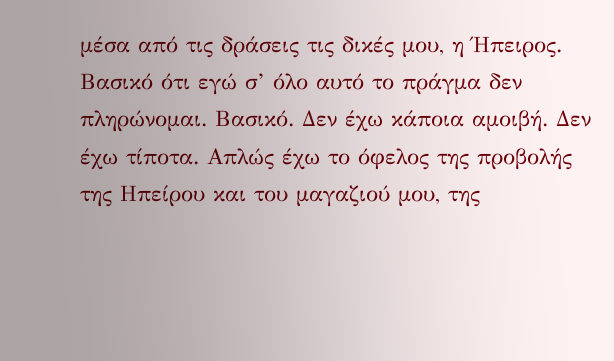μέσα από τις δράσεις τις δικές μου, η Ήπειρος. Βασικό ότι εγώ σ’ όλο αυτό το πράγμα δεν πληρώνομαι. Βασικό. Δεν έχω κάποια αμοιβή. Δεν έχω τίποτα. Απλώς έχω το όφελος της προβολής της Ηπείρου και του μαγαζιού μου, της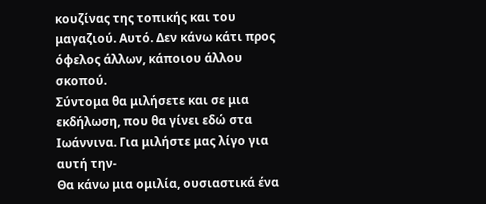κουζίνας της τοπικής και του μαγαζιού. Αυτό. Δεν κάνω κάτι προς όφελος άλλων, κάποιου άλλου σκοπού.
Σύντομα θα μιλήσετε και σε μια εκδήλωση, που θα γίνει εδώ στα Ιωάννινα. Για μιλήστε μας λίγο για αυτή την-
Θα κάνω μια ομιλία, ουσιαστικά ένα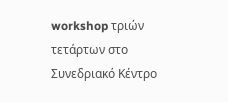workshop τριών τετάρτων στο Συνεδριακό Κέντρο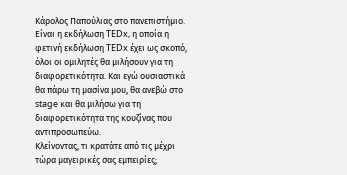Κάρολος Παπούλιας στο πανεπιστήμιο. Είναι η εκδήλωση TEDx, η οποία η φετινή εκδήλωση TEDx έχει ως σκοπό, όλοι οι ομιλητές θα μιλήσουν για τη διαφορετικότητα. Και εγώ ουσιαστικά θα πάρω τη μασίνα μου, θα ανεβώ στο stage και θα μιλήσω για τη διαφορετικότητα της κουζίνας που αντιπροσωπεύω.
Κλείνοντας, τι κρατάτε από τις μέχρι τώρα μαγειρικές σας εμπειρίες;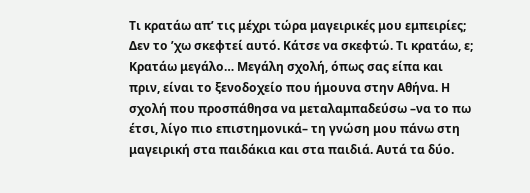Τι κρατάω απ’ τις μέχρι τώρα μαγειρικές μου εμπειρίες; Δεν το ’χω σκεφτεί αυτό. Κάτσε να σκεφτώ. Τι κρατάω, ε; Κρατάω μεγάλο… Μεγάλη σχολή, όπως σας είπα και πριν, είναι το ξενοδοχείο που ήμουνα στην Αθήνα. Η σχολή που προσπάθησα να μεταλαμπαδεύσω –να το πω έτσι, λίγο πιο επιστημονικά– τη γνώση μου πάνω στη μαγειρική στα παιδάκια και στα παιδιά. Αυτά τα δύο.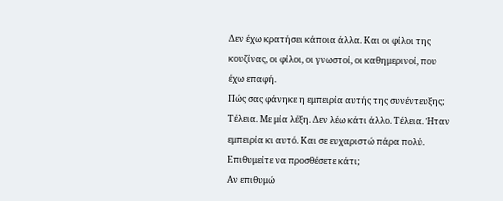Δεν έχω κρατήσει κάποια άλλα. Και οι φίλοι της κουζίνας, οι φίλοι, οι γνωστοί, οι καθημερινοί, που έχω επαφή.
Πώς σας φάνηκε η εμπειρία αυτής της συνέντευξης;
Τέλεια. Με μία λέξη. Δεν λέω κάτι άλλο. Τέλεια. Ήταν εμπειρία κι αυτό. Και σε ευχαριστώ πάρα πολύ.
Επιθυμείτε να προσθέσετε κάτι;
Αν επιθυμώ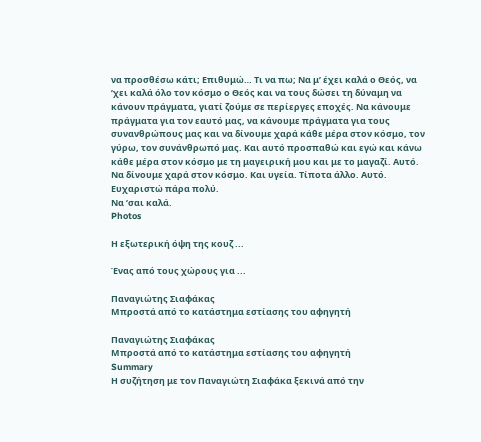να προσθέσω κάτι; Επιθυμώ… Τι να πω; Να μ’ έχει καλά ο Θεός, να ’χει καλά όλο τον κόσμο ο Θεός και να τους δώσει τη δύναμη να κάνουν πράγματα, γιατί ζούμε σε περίεργες εποχές. Να κάνουμε πράγματα για τον εαυτό μας, να κάνουμε πράγματα για τους συνανθρώπους μας και να δίνουμε χαρά κάθε μέρα στον κόσμο, τον γύρω, τον συνάνθρωπό μας. Και αυτό προσπαθώ και εγώ και κάνω κάθε μέρα στον κόσμο με τη μαγειρική μου και με το μαγαζί. Αυτό. Να δίνουμε χαρά στον κόσμο. Και υγεία. Τίποτα άλλο. Αυτό.
Ευχαριστώ πάρα πολύ.
Να ’σαι καλά.
Photos

Η εξωτερική όψη της κουζ ...

Ένας από τους χώρους για ...

Παναγιώτης Σιαφάκας
Μπροστά από το κατάστημα εστίασης του αφηγητή

Παναγιώτης Σιαφάκας
Μπροστά από το κατάστημα εστίασης του αφηγητή
Summary
Η συζήτηση με τον Παναγιώτη Σιαφάκα ξεκινά από την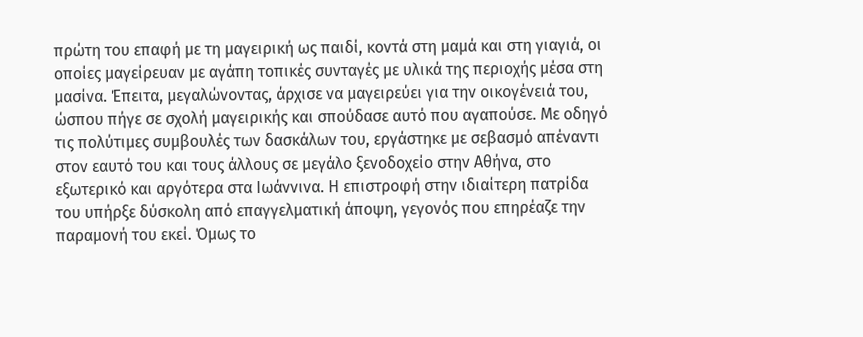πρώτη του επαφή με τη μαγειρική ως παιδί, κοντά στη μαμά και στη γιαγιά, οι οποίες μαγείρευαν με αγάπη τοπικές συνταγές με υλικά της περιοχής μέσα στη μασίνα. Έπειτα, μεγαλώνοντας, άρχισε να μαγειρεύει για την οικογένειά του, ώσπου πήγε σε σχολή μαγειρικής και σπούδασε αυτό που αγαπούσε. Με οδηγό τις πολύτιμες συμβουλές των δασκάλων του, εργάστηκε με σεβασμό απέναντι στον εαυτό του και τους άλλους σε μεγάλο ξενοδοχείο στην Αθήνα, στο εξωτερικό και αργότερα στα Ιωάννινα. Η επιστροφή στην ιδιαίτερη πατρίδα του υπήρξε δύσκολη από επαγγελματική άποψη, γεγονός που επηρέαζε την παραμονή του εκεί. Όμως το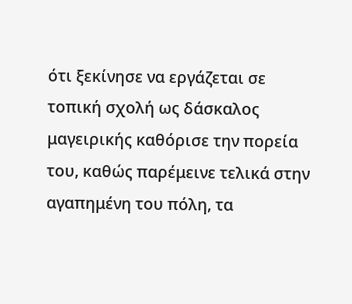ότι ξεκίνησε να εργάζεται σε τοπική σχολή ως δάσκαλος μαγειρικής καθόρισε την πορεία του, καθώς παρέμεινε τελικά στην αγαπημένη του πόλη, τα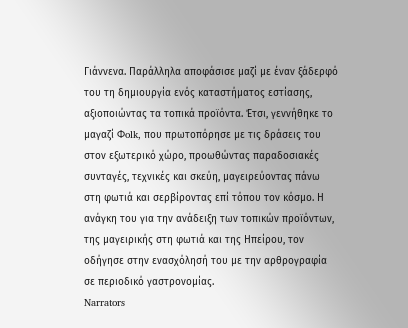Γιάννενα. Παράλληλα αποφάσισε μαζί με έναν ξάδερφό του τη δημιουργία ενός καταστήματος εστίασης, αξιοποιώντας τα τοπικά προϊόντα. Έτσι, γεννήθηκε το μαγαζί Φolk, που πρωτοπόρησε με τις δράσεις του στον εξωτερικό χώρο, προωθώντας παραδοσιακές συνταγές, τεχνικές και σκεύη, μαγειρεύοντας πάνω στη φωτιά και σερβίροντας επί τόπου τον κόσμο. Η ανάγκη του για την ανάδειξη των τοπικών προϊόντων, της μαγειρικής στη φωτιά και της Ηπείρου, τον οδήγησε στην ενασχόλησή του με την αρθρογραφία σε περιοδικό γαστρονομίας.
Narrators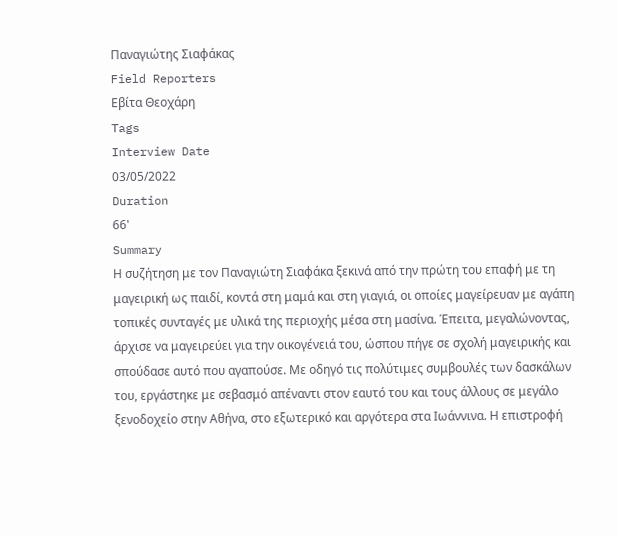Παναγιώτης Σιαφάκας
Field Reporters
Εβίτα Θεοχάρη
Tags
Interview Date
03/05/2022
Duration
66'
Summary
Η συζήτηση με τον Παναγιώτη Σιαφάκα ξεκινά από την πρώτη του επαφή με τη μαγειρική ως παιδί, κοντά στη μαμά και στη γιαγιά, οι οποίες μαγείρευαν με αγάπη τοπικές συνταγές με υλικά της περιοχής μέσα στη μασίνα. Έπειτα, μεγαλώνοντας, άρχισε να μαγειρεύει για την οικογένειά του, ώσπου πήγε σε σχολή μαγειρικής και σπούδασε αυτό που αγαπούσε. Με οδηγό τις πολύτιμες συμβουλές των δασκάλων του, εργάστηκε με σεβασμό απέναντι στον εαυτό του και τους άλλους σε μεγάλο ξενοδοχείο στην Αθήνα, στο εξωτερικό και αργότερα στα Ιωάννινα. Η επιστροφή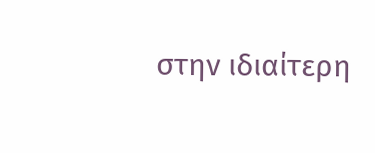στην ιδιαίτερη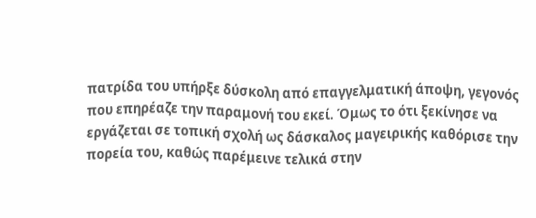πατρίδα του υπήρξε δύσκολη από επαγγελματική άποψη, γεγονός που επηρέαζε την παραμονή του εκεί. Όμως το ότι ξεκίνησε να εργάζεται σε τοπική σχολή ως δάσκαλος μαγειρικής καθόρισε την πορεία του, καθώς παρέμεινε τελικά στην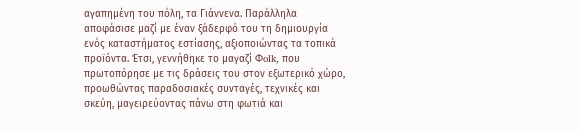αγαπημένη του πόλη, τα Γιάννενα. Παράλληλα αποφάσισε μαζί με έναν ξάδερφό του τη δημιουργία ενός καταστήματος εστίασης, αξιοποιώντας τα τοπικά προϊόντα. Έτσι, γεννήθηκε το μαγαζί Φolk, που πρωτοπόρησε με τις δράσεις του στον εξωτερικό χώρο, προωθώντας παραδοσιακές συνταγές, τεχνικές και σκεύη, μαγειρεύοντας πάνω στη φωτιά και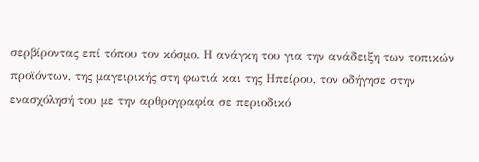σερβίροντας επί τόπου τον κόσμο. Η ανάγκη του για την ανάδειξη των τοπικών προϊόντων, της μαγειρικής στη φωτιά και της Ηπείρου, τον οδήγησε στην ενασχόλησή του με την αρθρογραφία σε περιοδικό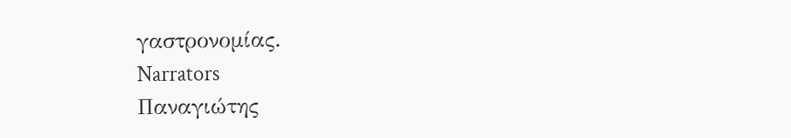γαστρονομίας.
Narrators
Παναγιώτης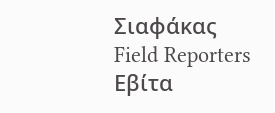Σιαφάκας
Field Reporters
Εβίτα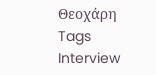Θεοχάρη
Tags
Interview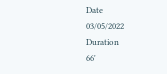Date
03/05/2022
Duration
66'